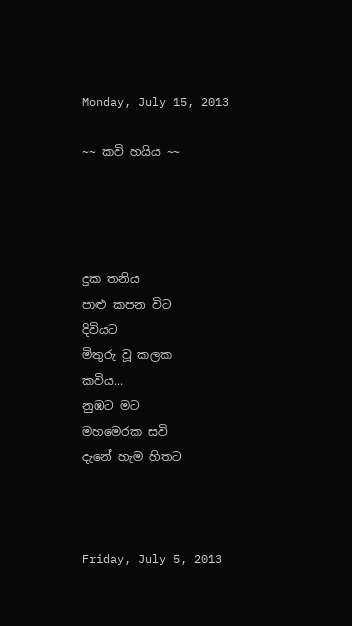Monday, July 15, 2013

~~ කවි හයිය ~~




දුක තනිය
පාළු කපන විට
දිවියට
මිතුරු වූ කලක
කවිය...
නුඹට මට
මහමෙරක සවි
දැනේ හැම හිතට



Friday, July 5, 2013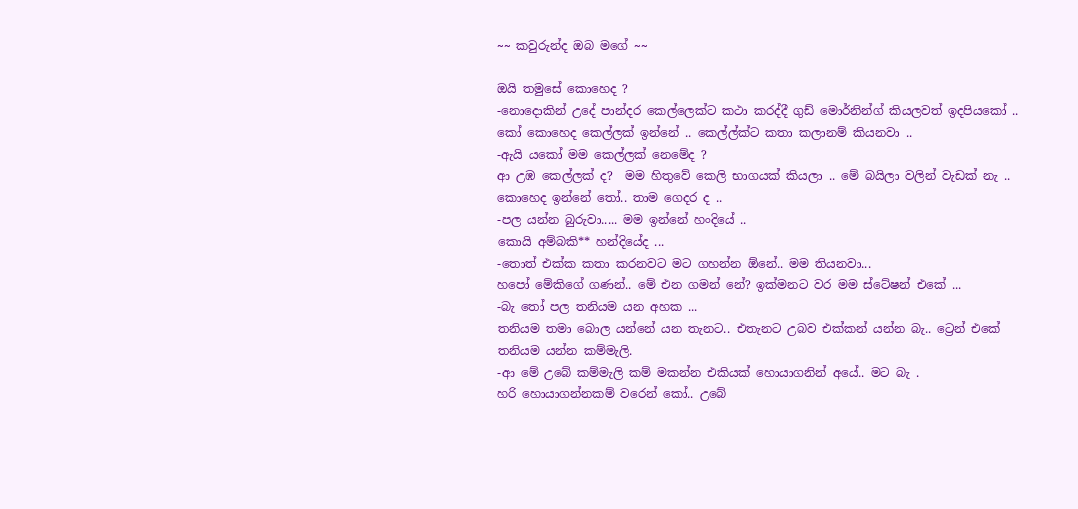~~ කවුරුන්ද ඔබ මගේ ~~

ඔයි තමුසේ කොහෙද ?
-නොදොකින් උදේ පාන්දර කෙල්ලෙක්ට කථා කරද්දී ගුඩ් මොර්නින්ග් කියලවත් ඉදපියකෝ ..
කෝ කොහෙද කෙල්ලක් ඉන්නේ .. කෙල්ල්ක්ට කතා කලානම් කියනවා ..
-ඇයි යකෝ මම කෙල්ලක් නෙමේද ?
ආ උඹ කෙල්ලක් ද?  මම හිතුවේ කෙලි භාගයක් කියලා .. මේ බයිලා වලින් වැඩක් නැ .. කොහෙද ඉන්නේ තෝ.. තාම ගෙදර ද ..
-පල යන්න බුරුවා..... මම ඉන්නේ හංදියේ ..
කොයි අම්බකි** හන්දියේද ...
-තොත් එක්ක කතා කරනවට මට ගහන්න ඕනේ.. මම තියනවා...
හපෝ මේකිගේ ගණන්.. මේ එන ගමන් නේ? ඉක්මනට වර මම ස්ටේෂන් එකේ ...
-බැ තෝ පල තනියම යන අහක ...
තනියම තමා බොල යන්නේ යන තැනට.. එතැනට උබව එක්කන් යන්න බැ.. ට්‍රෙන් එකේ තනියම යන්න කම්මැලි.
-ආ මේ උබේ කම්මැලි කම් මකන්න එකියක් හොයාගනින් අයේ.. මට බැ .
හරි හොයාගන්නකම් වරෙන් කෝ.. උබේ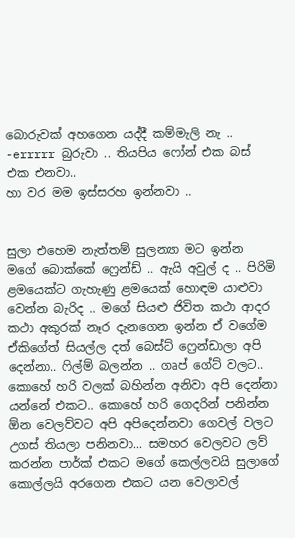බොරුවක් අහගෙන යද්දී කම්මැලි නැ ..
-errrrr බුරුවා .. තියපිය ෆෝන් එක බස් එක එනවා..
හා වර මම ඉස්සරහ ඉන්නවා ..


සුලා එහෙම නැත්තම් සුලන්‍යා මට ඉන්න මගේ බොක්කේ ෆ්‍රෙන්ඩ් .. ඇයි අවුල් ද .. පිරිමි ළමයෙක්ට ගැහැණු ළමයෙක් හොඳම යාළුවා වෙන්න බැරිද .. මගේ සියළු ජිවිත කථා ආදර කථා අකුරක් නෑර දැනගෙන ඉන්න ඒ වගේම ඒකිගේත් සියල්ල දත් බෙස්ට් ෆ්‍රෙන්ඩාලා අපි දෙන්නා.. ෆිල්ම් බලන්න .. ගෘප් ගේට් වලට.. කොහේ හරි වලක් බහින්න අනිවා අපි දෙන්නා යන්නේ එකට.. කොහේ හරි ගෙදරින් පනින්න ඕන වෙලව්වට අපි අපිදෙන්නවා ගෙවල් වලට උගස් තියලා පනිනවා... සමහර වෙලවට ලව් කරන්න පාර්ක් එකට මගේ කෙල්ලවයි සුලාගේ කොල්ලයි අරගෙන එකට යන වෙලාවල්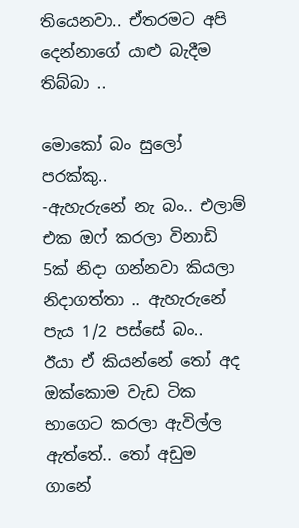තියෙනවා.. ඒතරමට අපි දෙන්නාගේ යාළු බැදීම තිබ්බා ..

මොකෝ බං සුලෝ පරක්කු..
-ඇහැරුනේ නැ බං.. එලාම් එක ඔෆ් කරලා විනාඩි 5ක් නිදා ගන්නවා කියලා නිදාගත්තා .. ඇහැරුනේ පැය 1/2 පස්සේ බං..
ඊයා ඒ කියන්නේ තෝ අද ඔක්කොම වැඩ ටික භාගෙට කරලා ඇවිල්ල ඇත්තේ.. තෝ අඩුම ගානේ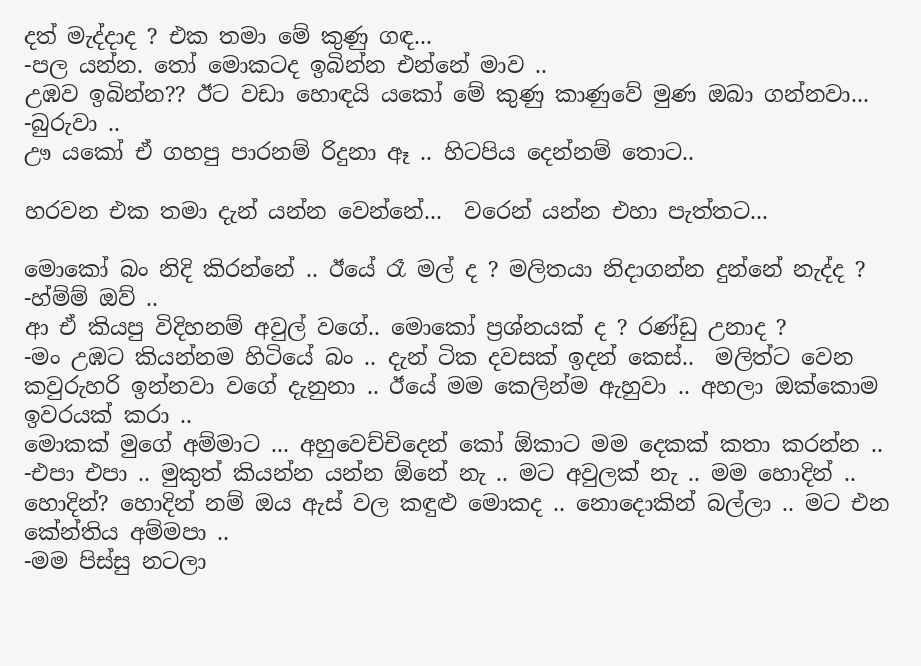දත් මැද්දාද ? එක තමා මේ කුණු ගඳ...
-පල යන්න. තෝ මොකටද ඉබින්න එන්නේ මාව ..
උඹව ඉබින්න?? ඊට වඩා හොඳයි යකෝ මේ කුණු කාණුවේ මුණ ඔබා ගන්නවා...
-බුරුවා ..
ඌ යකෝ ඒ ගහපු පාරනම් රිදුනා ඈ .. හිටපිය දෙන්නම් තොට..

හරවන එක තමා දැන් යන්න වෙන්නේ...  වරෙන් යන්න එහා පැත්තට...

මොකෝ බං නිදි කිරන්නේ .. ඊයේ රෑ මල් ද ? මලිතයා නිදාගන්න දුන්නේ නැද්ද ?
-හ්ම්ම් ඔව් ..
ආ ඒ කියපු විදිහනම් අවුල් වගේ.. මොකෝ ප්‍රශ්නයක් ද ? රණ්ඩු උනාද ?
-මං උඹට කියන්නම හිටියේ බං .. දැන් ටික දවසක් ඉදන් කෙස්..  මලිත්ට වෙන කවුරුහරි ඉන්නවා වගේ දැනුනා .. ඊයේ මම කෙලින්ම ඇහුවා .. අහලා ඔක්කොම ඉවරයක් කරා ..
මොකක් මුගේ අම්මාට ... අහුවෙච්චිදෙන් කෝ ඕකාට මම දෙකක් කතා කරන්න ..
-එපා එපා .. මුකුත් කියන්න යන්න ඕනේ නැ .. මට අවුලක් නැ .. මම හොදින් ..
හොදින්? හොදින් නම් ඔය ඇස් වල කඳුළු මොකද .. නොදොකින් බල්ලා .. මට එන කේන්තිය අම්මපා ..
-මම පිස්සු නටලා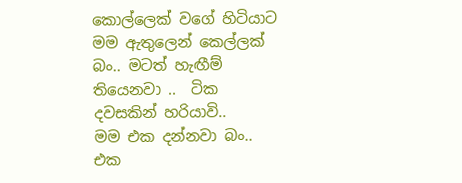කොල්ලෙක් වගේ හිටියාට මම ඇතුලෙන් කෙල්ලක් බං.. මටත් හැඟීම් තියෙනවා ..  ටික දවසකින් හරියාවි..
මම එක දන්නවා බං.. එක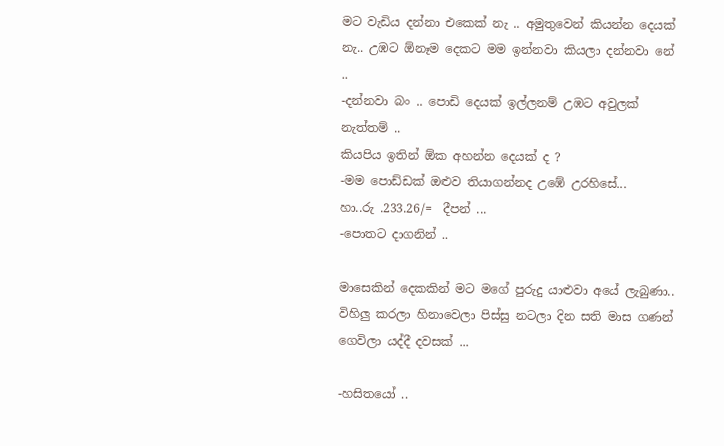මට වැඩිය දන්නා එකෙක් නැ .. අමුතුවෙන් කියන්න දෙයක් නැ.. උඹට ඕනෑම දෙකට මම ඉන්නවා කියලා දන්නවා නේ ..
-දන්නවා බං .. පොඩි දෙයක් ඉල්ලනම් උඹට අවුලක් නැත්තම් ..
කියපිය ඉතින් ඕක අහන්න දෙයක් ද ?
-මම පොඩ්ඩක් ඔළුව තියාගන්නද උඹේ උරහිසේ...
හා..රු .233.26/=  දීපන් ...
-පොතට දාගනින් ..

මාසෙකින් දෙකකින් මට මගේ පුරුදු යාළුවා අයේ ලැබුණා.. විහිලු කරලා හිනාවෙලා පිස්සු නටලා දින සති මාස ගණන් ගෙවිලා යද්දී දවසක් ...

-හසිතයෝ ..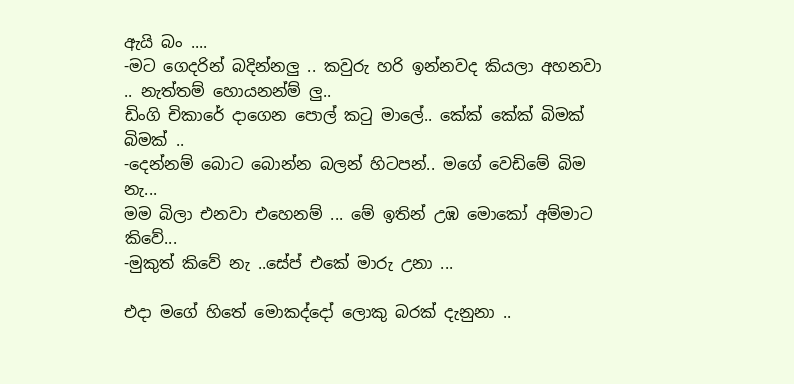ඇයි බං ....
-මට ගෙදරින් බදින්නලු .. කවුරු හරි ඉන්නවද කියලා අහනවා .. නැත්තම් හොයනන්ම් ලු..
ඩිංගි චිකාරේ දාගෙන පොල් කටු මාලේ.. කේක් කේක් බිමක් බිමක් ..
-දෙන්නම් බොට බොන්න බලන් හිටපන්.. මගේ වෙඩිමේ බිම නැ...
මම බිලා එනවා එහෙනම් ... මේ ඉතින් උඹ මොකෝ අම්මාට කිවේ...
-මුකුත් කිවේ නැ ..සේප් එකේ මාරු උනා ...

එදා මගේ හිතේ මොකද්දෝ ලොකු බරක් දැනුනා ..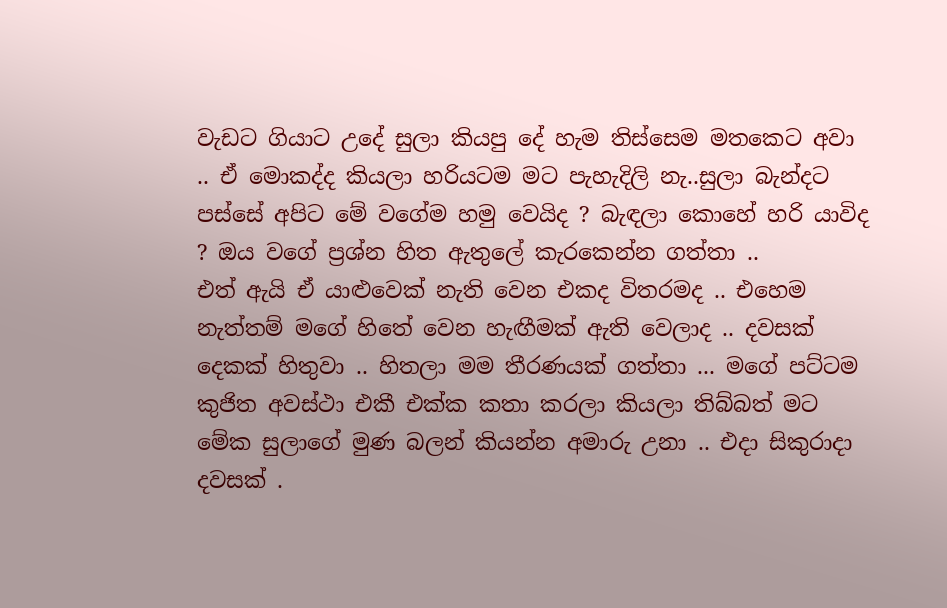වැඩට ගියාට උදේ සුලා කියපු දේ හැම තිස්සෙම මතකෙට අවා .. ඒ මොකද්ද කියලා හරියටම මට පැහැදිලි නැ..සුලා බැන්දට පස්සේ අපිට මේ වගේම හමු වෙයිද ? බැඳලා කොහේ හරි යාවිද ? ඔය වගේ ප්‍රශ්න හිත ඇතුලේ කැරකෙන්න ගත්තා ..
එත් ඇයි ඒ යාළුවෙක් නැති වෙන එකද විතරමද .. එහෙම නැත්තම් මගේ හිතේ වෙන හැඟීමක් ඇති වෙලාද .. දවසක් දෙකක් හිතුවා .. හිතලා මම තීරණයක් ගත්තා ... මගේ පට්ටම කුජිත අවස්ථා එකී එක්ක කතා කරලා කියලා තිබ්බත් මට මේක සුලාගේ මුණ බලන් කියන්න අමාරු උනා .. එදා සිකුරාදා දවසක් .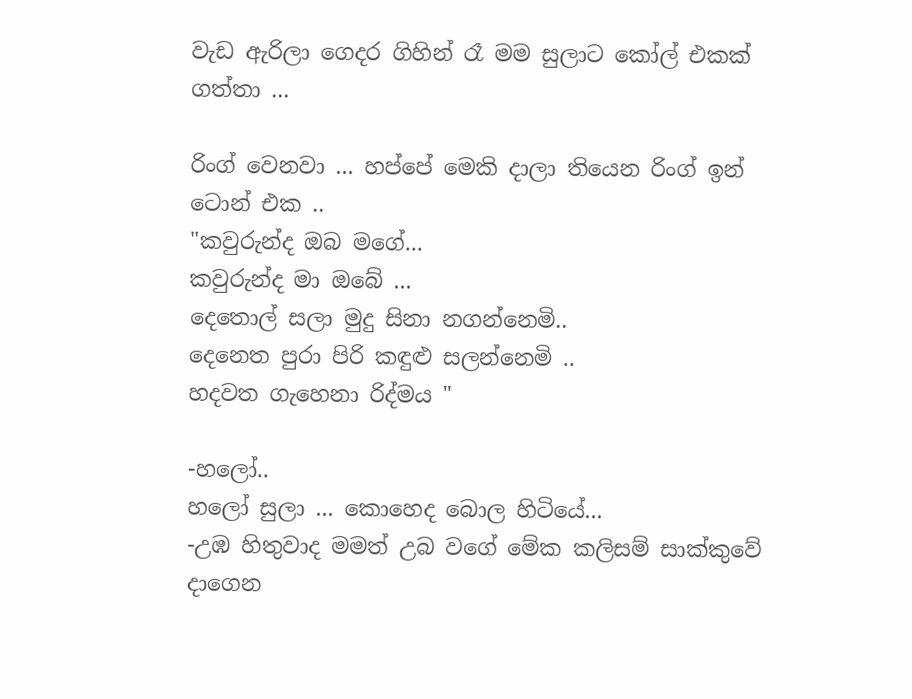වැඩ ඇරිලා ගෙදර ගිහින් රෑ මම සුලාට කෝල් එකක් ගත්තා ...

රිංග් වෙනවා ... හප්පේ මෙකි දාලා තියෙන රිංග් ඉන් ටොන් එක ..
"කවුරුන්ද ඔබ මගේ...
කවුරුන්ද මා ඔබේ ...
දෙතොල් සලා මුදු සිනා නගන්නෙමි..
දෙනෙත පුරා පිරි කඳුළු සලන්නෙමි ..
හදවත ගැහෙනා රිද්මය "

-හලෝ..
හලෝ සුලා ... කොහෙද බොල හිටියේ...
-උඹ හිතුවාද මමත් උබ වගේ මේක කලිසම් සාක්කුවේ දාගෙන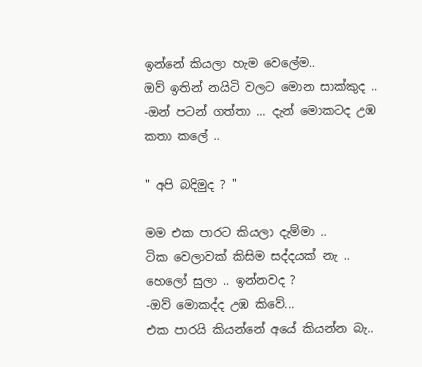ඉන්නේ කියලා හැම වෙලේම..
ඔව් ඉතින් නයිටි වලට මොන සාක්කුද ..
-ඔන් පටන් ගත්තා ... දැන් මොකටද උඹ කතා කලේ ..

" අපි බදිමුද ? "

මම එක පාරට කියලා දැම්මා ..
ටික වෙලාවක් කිසිම සද්දයක් නැ ..
හෙලෝ සුලා .. ඉන්නවද ?
-ඔව් මොකද්ද උඹ කිවේ...
එක පාරයි කියන්නේ අයේ කියන්න බැ..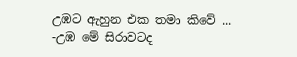උඹට ඇහුන එක තමා කිවේ ...
-උඹ මේ සිරාවටද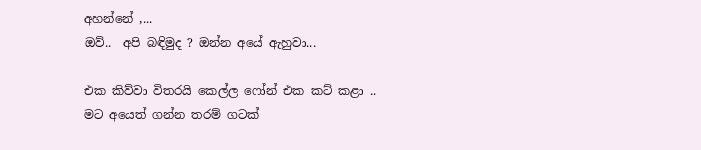අහන්නේ ,...
ඔව්..  අපි බඳිමුද ? ඔන්න අයේ ඇහුවා...

එක කිව්වා විතරයි කෙල්ල ෆෝන් එක කට් කළා .. මට අයෙත් ගන්න තරම් ගටක්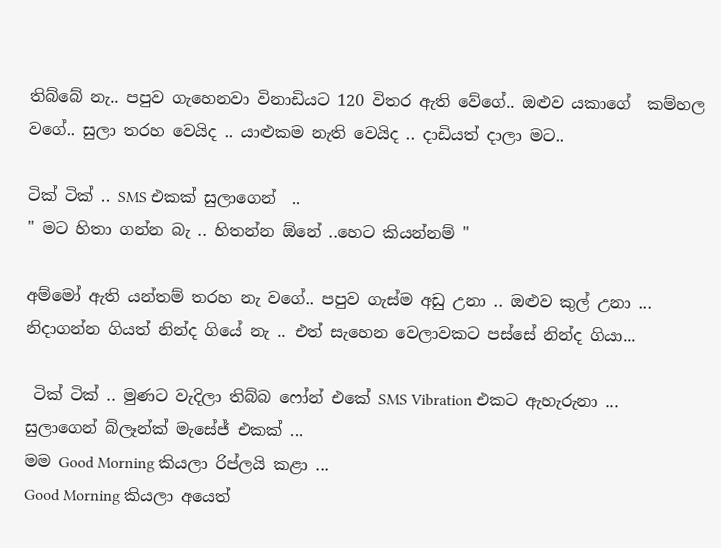තිබ්බේ නැ.. පපුව ගැහෙනවා විනාඩියට 120 විතර ඇති වේගේ.. ඔළුව යකාගේ  කම්හල වගේ.. සුලා තරහ වෙයිද .. යාළුකම නැති වෙයිද .. දාඩියත් දාලා මට..

ටික් ටික් .. SMS එකක් සුලාගෙන්  ..
" මට හිතා ගන්න බැ .. හිතන්න ඕනේ ..හෙට කියන්නම් "

අම්මෝ ඇති යන්තම් තරහ නැ වගේ.. පපුව ගැස්ම අඩු උනා .. ඔළුව කුල් උනා ... නිදාගන්න ගියත් නින්ද ගියේ නැ .. එත් සැහෙන වෙලාවකට පස්සේ නින්ද ගියා...

 ටික් ටික් .. මුණට වැදිලා තිබ්බ ෆෝන් එකේ SMS Vibration එකට ඇහැරුනා ...
සුලාගෙන් බ්ලෑන්ක් මැසේජ් එකක් ...
මම Good Morning කියලා රිප්ලයි කළා ...
Good Morning කියලා අයෙත්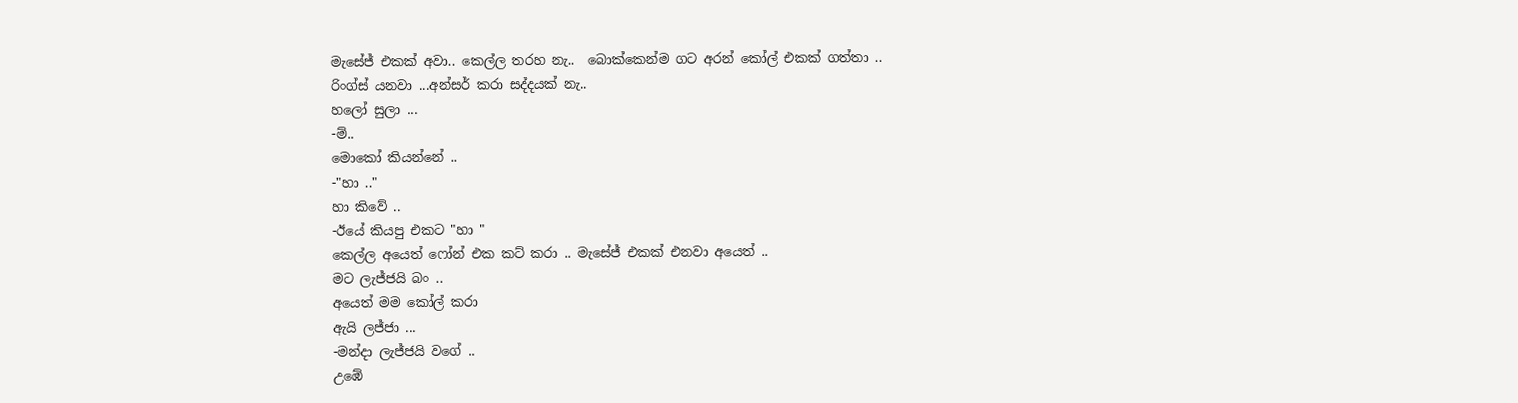මැසේජ් එකක් අවා.. කෙල්ල තරහ නැ..  බොක්කෙන්ම ගට අරන් කෝල් එකක් ගත්තා ..
රිංග්ස් යනවා ...අන්සර් කරා සද්දයක් නැ..
හලෝ සුලා ...
-ම්..
මොකෝ කියන්නේ ..
-"හා .."
හා කිවේ ..
-ඊයේ කියපු එකට "හා "
කෙල්ල අයෙත් ෆෝන් එක කට් කරා .. මැසේජ් එකක් එනවා අයෙත් ..
මට ලැජ්ජයි බං ..
අයෙත් මම කෝල් කරා
ඇයි ලජ්ජා ...
-මන්දා ලැජ්ජයි වගේ ..
උඹේ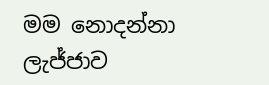මම නොදන්නා ලැජ්ජාව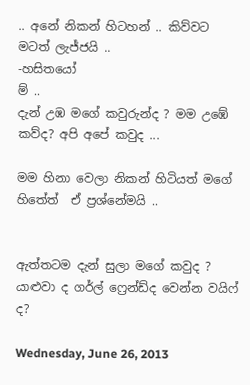.. අනේ නිකන් හිටහන් .. කිව්වට මටත් ලැජ්ජයි ..
-හසිතයෝ
ම් ..
දැන් උඹ මගේ කවුරුන්ද ? මම උඹේ කව්ද? අපි අපේ කවුද ...

මම හිනා වෙලා නිකන් හිටියත් මගේ හිතේත්  ඒ ප්‍රශ්නේමයි ..


ඇත්තටම දැන් සුලා මගේ කවුද ? යාළුවා ද ගර්ල් ෆ්‍රෙන්ඩ්ද වෙන්න වයිෆ් ද?

Wednesday, June 26, 2013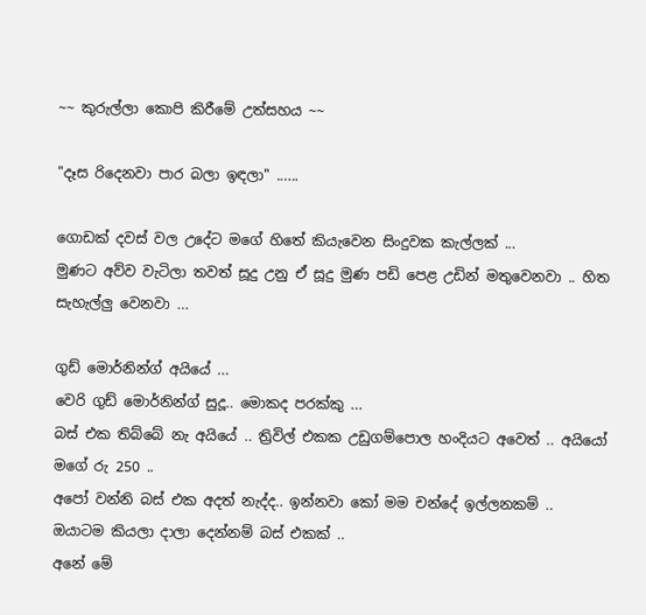~~ කුරුල්ලා කොපි කිරීමේ උත්සහය ~~

"දෑස රිදෙනවා පාර බලා ඉඳලා" ......

ගොඩක් දවස් වල උදේට මගේ හිතේ කියැවෙන සිංදුවක කැල්ලක් ...
මුණට අව්ව වැටිලා තවත් සූදු උනු ඒ සූදු මුණ පඩි පෙළ උඩින් මතුවෙනවා .. හිත සැහැල්ලු වෙනවා ...

ගුඩ් මොර්නින්ග් අයියේ ...
වෙරි ගුඩ් මොර්නින්ග් සුදූ.. මොකද පරක්කු ...
බස් එක තිබ්බේ නැ අයියේ .. ත්‍රිවිල් එකක උඩුගම්පොල හංදියට අවෙත් .. අයියෝ මගේ රු 250 ..
අපෝ වන්නි බස් එක අදත් නැද්ද.. ඉන්නවා කෝ මම චන්දේ ඉල්ලනකම් .. ඔයාටම කියලා දාලා දෙන්නම් බස් එකක් ..
අනේ මේ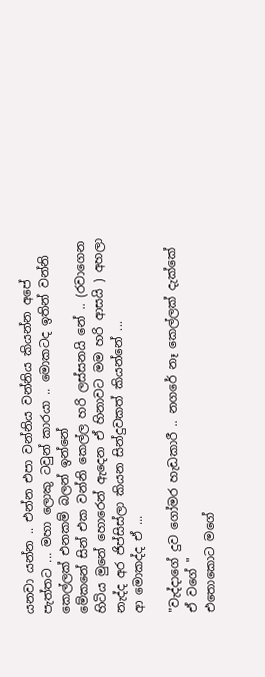යනවා යන්න .. එන්න එපා වන්නිය වන්නිය කියන්න අපේ පැත්තට ... මහා ලොකු ටවුන් කාරයා .. මොකටද ඉතින් වන්නි කෙල්ලක් එනකම් බලන් ඉන්නේ
මේකනේ සින් එක වන්නි කෙල්ල හරි ලස්සනයි නේ .. (රවාගෙන හිටිය මුනේ හොරෙන් ඇදෙන ඒ හිනාවට මම හරි ආසයි ) අහලා නැද්ද අර ජිප්සිස්ලා කියන සින්දුවකත් කියන්නේ ...
ආ මොකද්ද ඒ ...

"වැද්දාගේ දුව ගෝමර හැඩකාරී .. නගරේ නෑ කෙල්ලක් දැක්කේ ඒ වගේ "
එතොකොට මගේ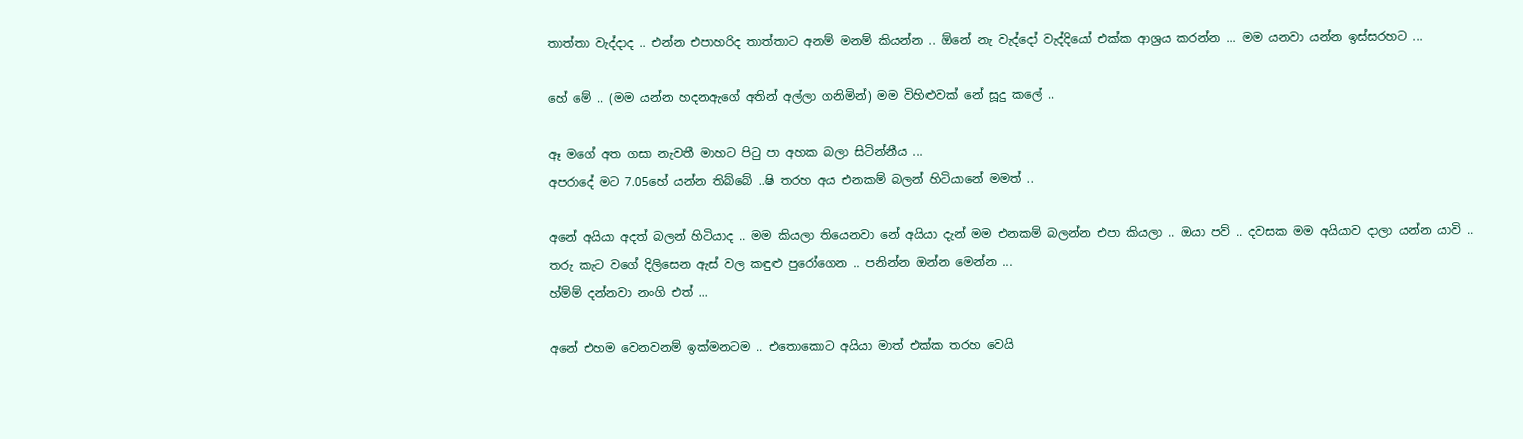තාත්තා වැද්දාද .. එන්න එපාහරිද තාත්තාට අනම් මනම් කියන්න .. ඕනේ නැ වැද්දෝ වැද්දියෝ එක්ක ආශ්‍රය කරන්න ... මම යනවා යන්න ඉස්සරහට ...

හේ මේ .. (මම යන්න හදනඇගේ අතින් අල්ලා ගනිමින්) මම විහිළුවක් නේ සූදු කලේ ..

ඈ මගේ අත ගසා නැවතී මාහට පිටු පා අහක බලා සිටින්නීය ...
අපරාදේ මට 7.05හේ යන්න තිබ්බේ ..ෂි තරහ අය එනකම් බලන් හිටියානේ මමත් ..

අනේ අයියා අදත් බලන් හිටියාද .. මම කියලා තියෙනවා නේ අයියා දැන් මම එනකම් බලන්න එපා කියලා .. ඔයා පව් .. දවසක මම අයියාව දාලා යන්න යාවි ..
තරු කැට වගේ දිලිසෙන ඇස් වල කඳුළු පුරෝගෙන .. පනින්න ඔන්න මෙන්න ...
හ්ම්ම් දන්නවා නංගි එත් ...

අනේ එහම වෙනවනම් ඉක්මනටම .. එතොකොට අයියා මාත් එක්ක තරහ වෙයි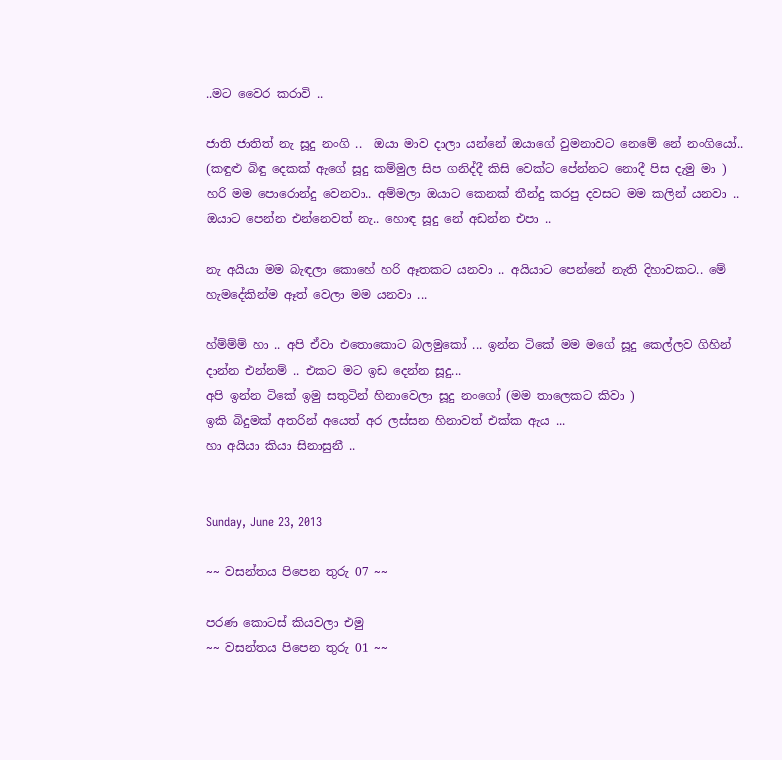..මට වෛර කරාවි ..

ජාති ජාතිත් නැ සූදු නංගි ..  ඔයා මාව දාලා යන්නේ ඔයාගේ වුමනාවට නෙමේ නේ නංගියෝ..
(කඳුළු බිඳු දෙකක් ඇගේ සූදු කම්මුල සිප ගනිද්දී කිසි වෙක්ට පේන්නට නොදී පිස දැමු මා )
හරි මම පොරොන්දු වෙනවා.. අම්මලා ඔයාට කෙනක් තීන්දු කරපු දවසට මම කලින් යනවා .. ඔයාට පෙන්න එන්නෙවත් නැ.. හොඳ සූදු නේ අඩන්න එපා ..

නැ අයියා මම බැඳලා කොහේ හරි ඈතකට යනවා .. අයියාට පෙන්නේ නැති දිහාවකට.. මේ හැමදේකින්ම ඈත් වෙලා මම යනවා ...

හ්ම්ම්ම් හා .. අපි ඒවා එතොකොට බලමුකෝ ... ඉන්න ටිකේ මම මගේ සූදු කෙල්ලව ගිහින් දාන්න එන්නම් .. එකට මට ඉඩ දෙන්න සූදු...
අපි ඉන්න ටිකේ ඉමු සතුටින් හිනාවෙලා සූදු නංගෝ (මම තාලෙකට කිවා )
ඉකි බිදුමක් අතරින් අයෙත් අර ලස්සන හිනාවත් එක්ක ඇය ...
හා අයියා කියා සිනාසුනී ..


Sunday, June 23, 2013

~~ වසන්තය පිපෙන තුරු 07 ~~

පරණ කොටස් කියවලා එමු
~~ වසන්තය පිපෙන තුරු 01 ~~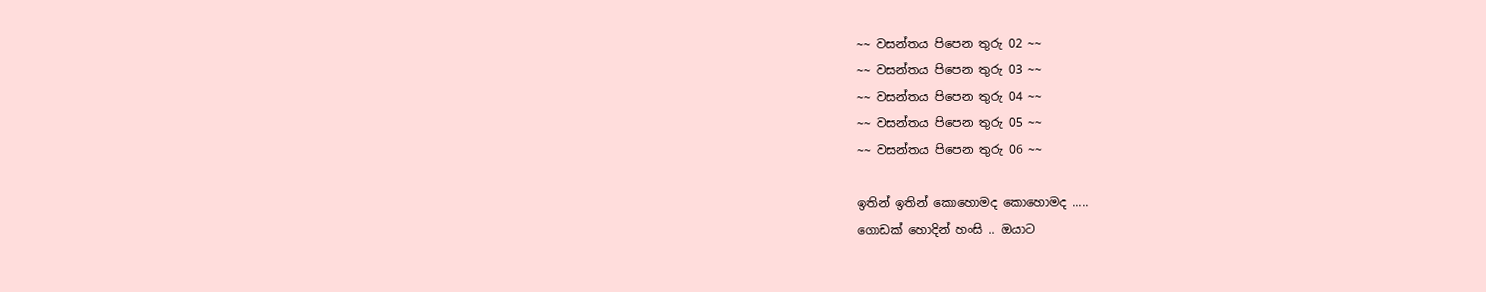~~ වසන්තය පිපෙන තුරු 02 ~~
~~ වසන්තය පිපෙන තුරු 03 ~~
~~ වසන්තය පිපෙන තුරු 04 ~~
~~ වසන්තය පිපෙන තුරු 05 ~~
~~ වසන්තය පිපෙන තුරු 06 ~~

ඉතින් ඉතින් කොහොමද කොහොමද .....
ගොඩක් හොදින් හංසි .. ඔයාට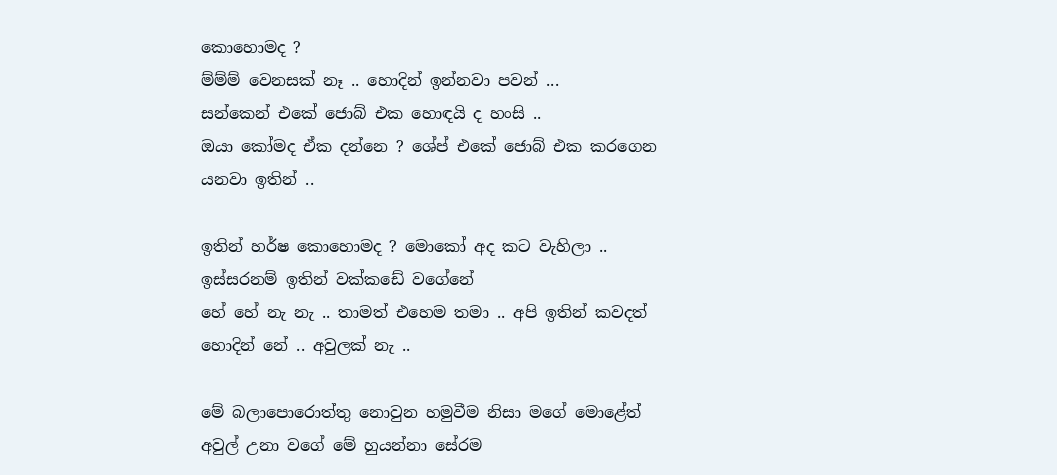කොහොමද ?
ම්ම්ම් වෙනසක් නෑ .. හොදින් ඉන්නවා පවන් ...
සන්කෙන් එකේ ජොබ් එක හොඳයි ද හංසි ..
ඔයා කෝමද ඒක දන්නෙ ? ශේප් එකේ ජොබ් එක කරගෙන යනවා ඉතින් ..

ඉතින් හර්ෂ කොහොමද ? මොකෝ අද කට වැහිලා .. ඉස්සරනම් ඉතින් වක්කඩේ වගේනේ
හේ හේ නැ නැ .. තාමත් එහෙම තමා .. අපි ඉතින් කවදත් හොදින් නේ .. අවුලක් නැ ..

මේ බලාපොරොත්තු නොවුන හමුවීම නිසා මගේ මොළේත් අවුල් උනා වගේ මේ හුයන්නා සේරම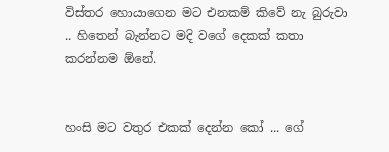විස්තර හොයාගෙන මට එනකම් කිවේ නැ බුරුවා .. හිතෙන් බැන්නට මදි වගේ දෙකක් කතා කරන්නම ඕනේ.


හංසි මට වතුර එකක් දෙන්න කෝ ... ගේ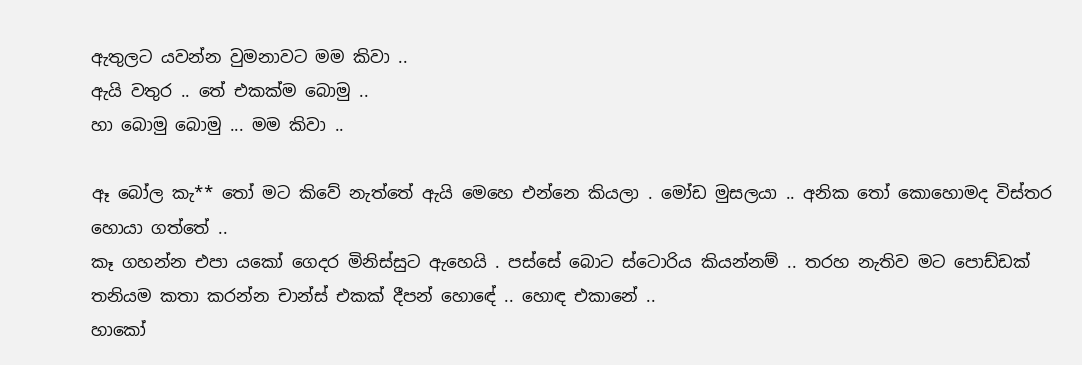ඇතුලට යවන්න වුමනාවට මම කිවා ..
ඇයි වතුර .. තේ එකක්ම බොමු ..
හා බොමු බොමු ... මම කිවා ..

ඈ බෝල කැ** තෝ මට කිවේ නැත්තේ ඇයි මෙහෙ එන්නෙ කියලා . මෝඩ මුසලයා .. අනික තෝ කොහොමද විස්තර හොයා ගත්තේ ..
කෑ ගහන්න එපා යකෝ ගෙදර මිනිස්සුට ඇහෙයි . පස්සේ බොට ස්ටොරිය කියන්නම් .. තරහ නැතිව මට පොඩ්ඩක් තනියම කතා කරන්න චාන්ස් එකක් දීපන් හොඳේ .. හොඳ එකානේ ..
හාකෝ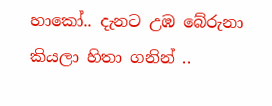හාකෝ.. දැනට උඹ බේරුනා කියලා හිතා ගනින් ..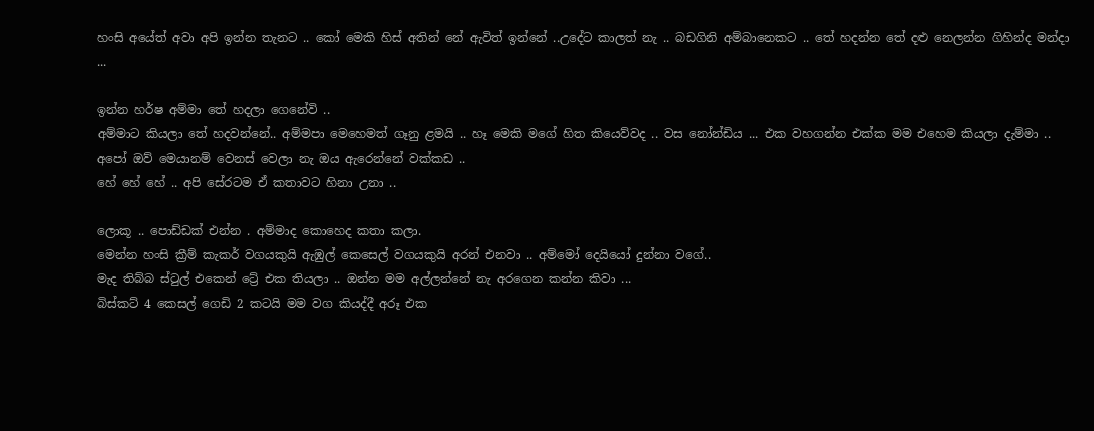හංසි අයේත් අවා අපි ඉන්න තැනට .. කෝ මෙකි හිස් අතින් නේ ඇවිත් ඉන්නේ ..උදේට කාලත් නැ .. බඩගිනි අම්බානෙකට .. තේ හදන්න තේ දළු නෙලන්න ගිහින්ද මන්දා ...

ඉන්න හර්ෂ අම්මා තේ හදලා ගෙනේවි ..
අම්මාට කියලා තේ හදවන්නේ.. අම්මපා මෙහෙමත් ගෑනු ළමයි .. හෑ මෙකි මගේ හිත කියෙව්වද .. වස නෝන්ඩිය ... එක වහගන්න එක්ක මම එහෙම කියලා දැම්මා ..
අපෝ ඔව් මෙයානම් වෙනස් වෙලා නැ ඔය ඇරෙන්නේ වක්කඩ ..
හේ හේ හේ .. අපි සේරටම ඒ කතාවට හිනා උනා ..

ලොකූ .. පොඩ්ඩක් එන්න . අම්මාද කොහෙද කතා කලා.
මෙන්න හංසි ක්‍රීම් කැකර් වගයකුයි ඇඹුල් කෙසෙල් වගයකුයි අරන් එනවා .. අම්මෝ දෙයියෝ දුන්නා වගේ..
මැද තිබ්බ ස්ටුල් එකෙන් ට්‍රේ එක තියලා .. ඔන්න මම අල්ලන්නේ නැ අරගෙන කන්න කිවා ...
බිස්කට් 4 කෙසල් ගෙඩි 2 කටයි මම වග කියද්දී අරූ එක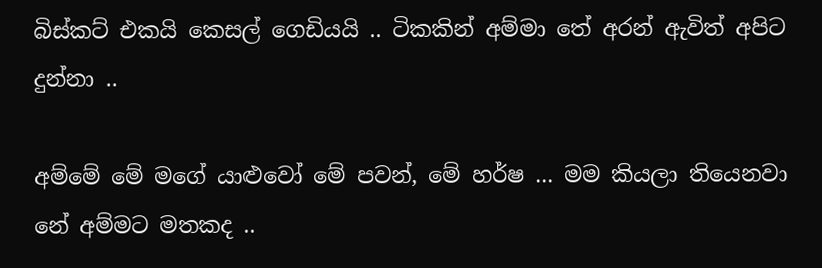බිස්කට් එකයි කෙසල් ගෙඩියයි .. ටිකකින් අම්මා තේ අරන් ඇවිත් අපිට දුන්නා ..

අම්මේ මේ මගේ යාළුවෝ මේ පවන්, මේ හර්ෂ ... මම කියලා තියෙනවා නේ අම්මට මතකද ..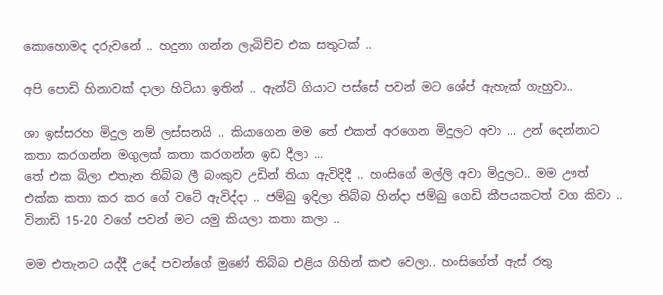කොහොමද දරුවනේ .. හදුනා ගන්න ලැබිච්ච එක සතුටක් ..

අපි පොඩි හිනාවක් දාලා හිටියා ඉතින් .. ඇන්ටි ගියාට පස්සේ පවන් මට ශේප් ඇහැක් ගැහුවා..

ශා ඉස්සරහ මිදුල නම් ලස්සනයි .. කියාගෙන මම තේ එකත් අරගෙන මිදුලට අවා ... උන් දෙන්නාට කතා කරගන්න මගුලක් කතා කරගන්න ඉඩ දීලා ...
තේ එක බිලා එතැන තිබ්බ ලී බංකුව උඩින් තියා ඇවිදිදී .. හංසිගේ මල්ලි අවා මිදුලට.. මම ඌත් එක්ක කතා කර කර ගේ වටේ ඇවිද්දා .. ජම්බු ඉදිලා තිබ්බ හින්දා ජම්බු ගෙඩි කීපයකටත් වග කිවා .. විනාඩි 15-20 වගේ පවන් මට යමු කියලා කතා කලා ..

මම එතැනට යද්දී උදේ පවන්ගේ මුණේ තිබ්බ එළිය ගිහින් කළු වෙලා.. හංසිගේත් ඇස් රතු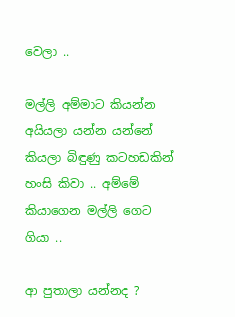වෙලා ..

මල්ලි අම්මාට කියන්න අයියලා යන්න යන්නේ කියලා බිඳුණු කටහඩකින් හංසි කිවා .. අම්මේ කියාගෙන මල්ලි ගෙට ගියා ..

ආ පුතාලා යන්නද ?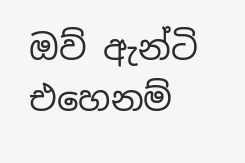ඔව් ඇන්ටි එහෙනම්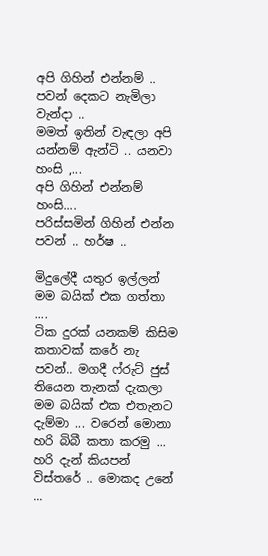අපි ගිහින් එන්නම් .. පවන් දෙකට නැමිලා වැන්දා ..
මමත් ඉතින් වැඳලා අපි යන්නම් ඇන්ටි .. යනවා හංසි ,...
අපි ගිහින් එන්නම් හංසි....
පරිස්සමින් ගිහින් එන්න පවන් .. හර්ෂ ..

මිදුලේදී යතුර ඉල්ලන් මම බයික් එක ගත්තා ....
ටික දුරක් යනකම් කිසිම කතාවක් කරේ නැ පවන්.. මගදී ෆ්රුට් ජුස් තියෙන තැනක් දැකලා මම බයික් එක එතැනට දැම්මා ... වරෙන් මොනා හරි බිබී කතා කරමු ...
හරි දැන් කියපන් විස්තරේ .. මොකද උනේ ...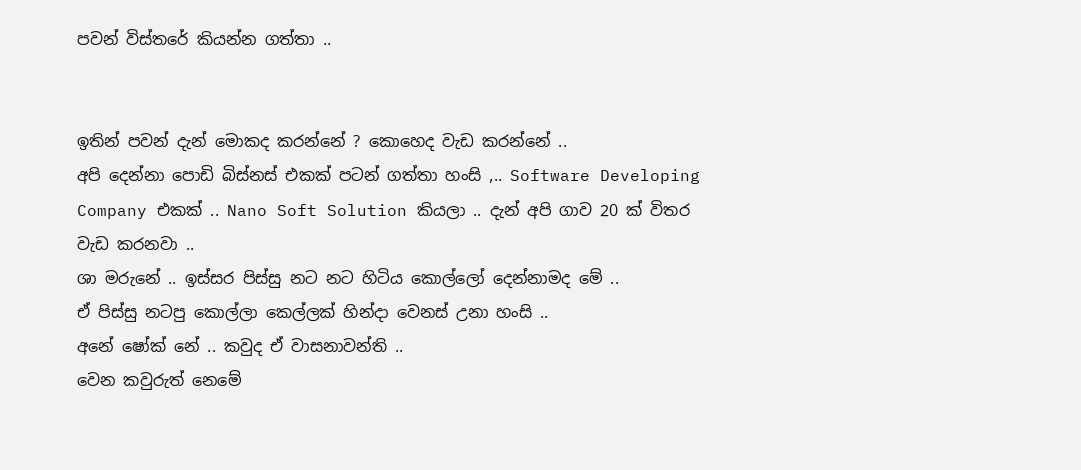පවන් විස්තරේ කියන්න ගත්තා ..


ඉතින් පවන් දැන් මොකද කරන්නේ ? කොහෙද වැඩ කරන්නේ ..
අපි දෙන්නා පොඩි බිස්නස් එකක් පටන් ගත්තා හංසි ,.. Software Developing Company එකක් .. Nano Soft Solution කියලා .. දැන් අපි ගාව 20 ක් විතර වැඩ කරනවා ..
ශා මරුනේ .. ඉස්සර පිස්සු නට නට හිටිය කොල්ලෝ දෙන්නාමද මේ ..
ඒ පිස්සු නටපු කොල්ලා කෙල්ලක් හින්දා වෙනස් උනා හංසි ..
අනේ ෂෝක් නේ .. කවුද ඒ වාසනාවන්ති ..
වෙන කවුරුත් නෙමේ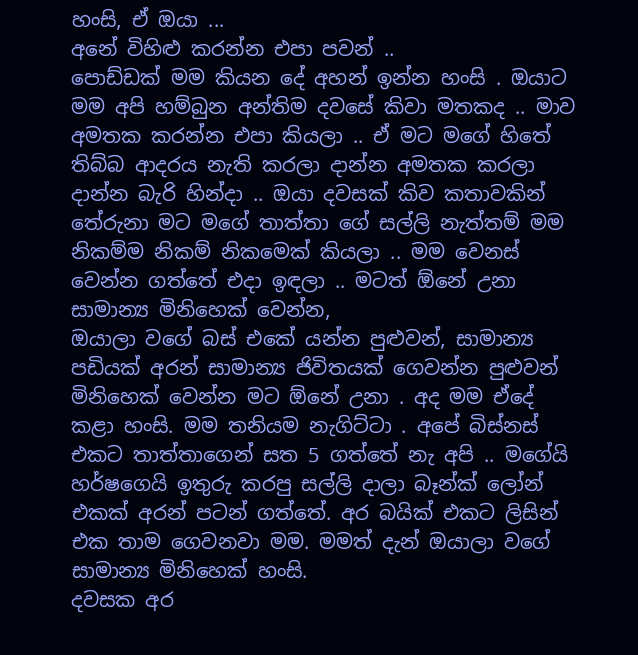හංසි, ඒ ඔයා ...
අනේ විහිළු කරන්න එපා පවන් ..
පොඩ්ඩක් මම කියන දේ අහන් ඉන්න හංසි . ඔයාට මම අපි හම්බුන අන්තිම දවසේ කිවා මතකද .. මාව අමතක කරන්න එපා කියලා .. ඒ මට මගේ හිතේ තිබ්බ ආදරය නැති කරලා දාන්න අමතක කරලා දාන්න බැරි හින්දා .. ඔයා දවසක් කිව කතාවකින් තේරුනා මට මගේ තාත්තා ගේ සල්ලි නැත්තම් මම නිකම්ම නිකම් නිකමෙක් කියලා .. මම වෙනස් වෙන්න ගත්තේ එදා ඉඳලා .. මටත් ඕනේ උනා සාමාන්‍ය මිනිහෙක් වෙන්න,
ඔයාලා වගේ බස් එකේ යන්න පුළුවන්, සාමාන්‍ය පඩියක් අරන් සාමාන්‍ය ජිවිතයක් ගෙවන්න පුළුවන් මිනිහෙක් වෙන්න මට ඕනේ උනා . අද මම ඒදේ කළා හංසි. මම තනියම නැගිට්ටා . අපේ බිස්නස් එකට තාත්තාගෙන් සත 5 ගත්තේ නැ අපි .. මගේයි හර්ෂගෙයි ඉතුරු කරපු සල්ලි දාලා බෑන්ක් ලෝන් එකක් අරන් පටන් ගත්තේ. අර බයික් එකට ලිසින් එක තාම ගෙවනවා මම. මමත් දැන් ඔයාලා වගේ සාමාන්‍ය මිනිහෙක් හංසි.
දවසක අර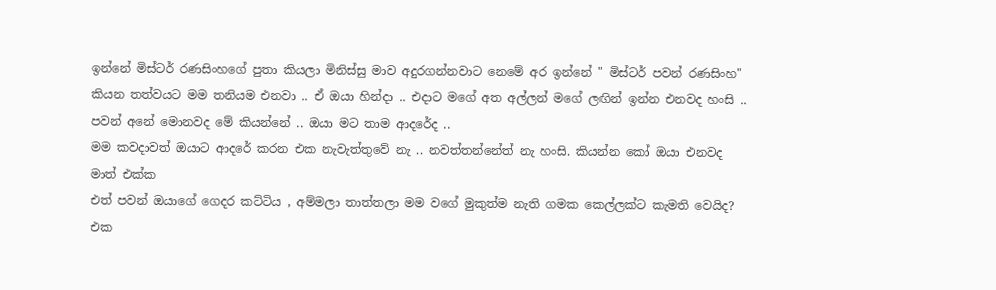ඉන්නේ මිස්ටර් රණසිංහගේ පුතා කියලා මිනිස්සු මාව අදුරගන්නවාට නෙමේ අර ඉන්නේ " මිස්ටර් පවන් රණසිංහ" කියන තත්වයට මම තනියම එනවා .. ඒ ඔයා හින්දා .. එදාට මගේ අත අල්ලන් මගේ ලඟින් ඉන්න එනවද හංසි ..
පවන් අනේ මොනවද මේ කියන්නේ .. ඔයා මට තාම ආදරේද ..
මම කවදාවත් ඔයාට ආදරේ කරන එක නැවැත්තුවේ නැ .. නවත්තන්නේත් නැ හංසි. කියන්න කෝ ඔයා එනවද මාත් එක්ක
එත් පවන් ඔයාගේ ගෙදර කට්ටිය , අම්මලා තාත්තලා මම වගේ මුකුත්ම නැති ගමක කෙල්ලක්ට කැමති වෙයිද?
එක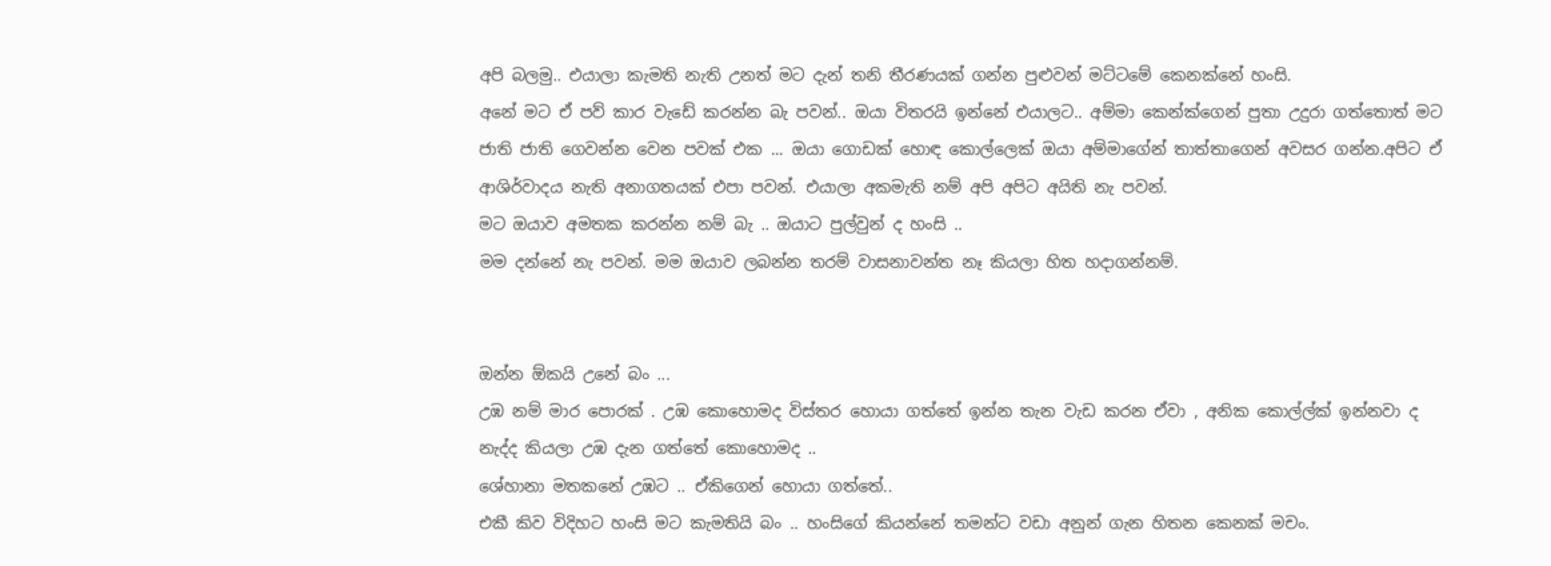අපි බලමු.. එයාලා කැමති නැති උනත් මට දැන් තනි තීරණයක් ගන්න පුළුවන් මට්ටමේ කෙනක්නේ හංසි.
අනේ මට ඒ පව් කාර වැඩේ කරන්න බැ පවන්.. ඔයා විතරයි ඉන්නේ එයාලට.. අම්මා කෙන්ක්ගෙන් පුතා උදුරා ගත්තොත් මට ජාති ජාති ගෙවන්න වෙන පවක් එක ... ඔයා ගොඩක් හොඳ කොල්ලෙක් ඔයා අම්මාගේන් තාත්තාගෙන් අවසර ගන්න.අපිට ඒ ආශිර්වාදය නැති අනාගතයක් එපා පවන්. එයාලා අකමැති නම් අපි අපිට අයිති නැ පවන්.
මට ඔයාව අමතක කරන්න නම් බැ .. ඔයාට පුල්වුන් ද හංසි ..
මම දන්නේ නැ පවන්. මම ඔයාව ලබන්න තරම් වාසනාවන්ත නෑ කියලා හිත හදාගන්නම්.


ඔන්න ඕකයි උනේ බං ...
උඹ නම් මාර පොරක් . උඹ කොහොමද විස්තර හොයා ගත්තේ ඉන්න තැන වැඩ කරන ඒවා , අනික කොල්ල්ක් ඉන්නවා ද නැද්ද කියලා උඹ දැන ගත්තේ කොහොමද ..
ශේහානා මතකනේ උඹට .. ඒකිගෙන් හොයා ගත්තේ..
එකී කිව විදිහට හංසි මට කැමතියි බං .. හංසිගේ කියන්නේ තමන්ට වඩා අනුන් ගැන හිතන කෙනක් මචං.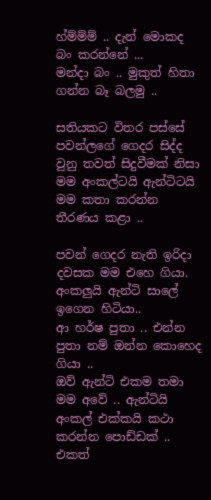හ්ම්ම්ම් .. දැන් මොකද බං කරන්නේ ...
මන්දා බං .. මුකුත් හිතා ගන්න බෑ බලමු ..

සතියකට විතර පස්සේ පවන්ලගේ ගෙදර සිද්ද වුනු තවත් සිදුවීමක් නිසා මම අංකල්ටයි ඇන්ටිටයි මම කතා කරන්න තීරණය කළා ..

පවන් ගෙදර නැති ඉරිදා දවසක මම එහෙ ගියා. අංකලුයි ඇන්ටි සාලේ ඉගෙන හිටියා..
ආ හර්ෂ පුතා .. එන්න පුතා නම් ඔන්න කොහෙද ගියා ..
ඔව් ඇන්ටි එකම තමා මම අවේ .. ඇන්ටියි අංකල් එක්කයි කථා කරන්න පොඩ්ඩක් ..
එකත්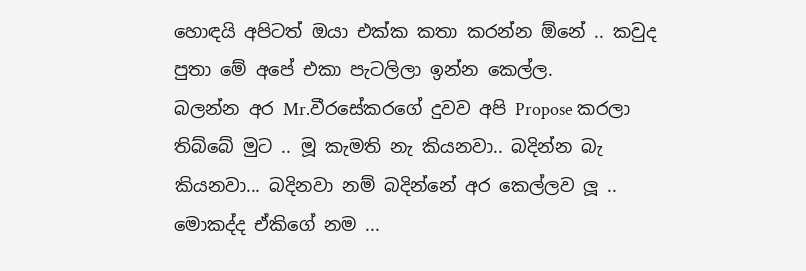හොඳයි අපිටත් ඔයා එක්ක කතා කරන්න ඕනේ .. කවුද පුතා මේ අපේ එකා පැටලිලා ඉන්න කෙල්ල.
බලන්න අර Mr.වීරසේකරගේ දුවව අපි Propose කරලා තිබ්බේ මුට .. මූ කැමති නැ කියනවා.. බදින්න බැ කියනවා... බදිනවා නම් බදින්නේ අර කෙල්ලව ලූ .. මොකද්ද ඒකිගේ නම ...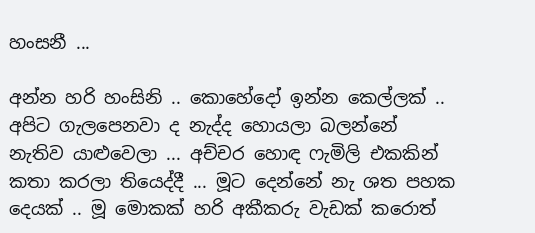හංසනී ...

අන්න හරි හංසිනි .. කොහේදෝ ඉන්න කෙල්ලක් .. අපිට ගැලපෙනවා ද නැද්ද හොයලා බලන්නේ නැතිව යාළුවෙලා ... අච්චර හොඳ ෆැමිලි එකකින් කතා කරලා තියෙද්දී ... මූට දෙන්නේ නැ ශත පහක දෙයක් .. මූ මොකක් හරි අකීකරු වැඩක් කරොත්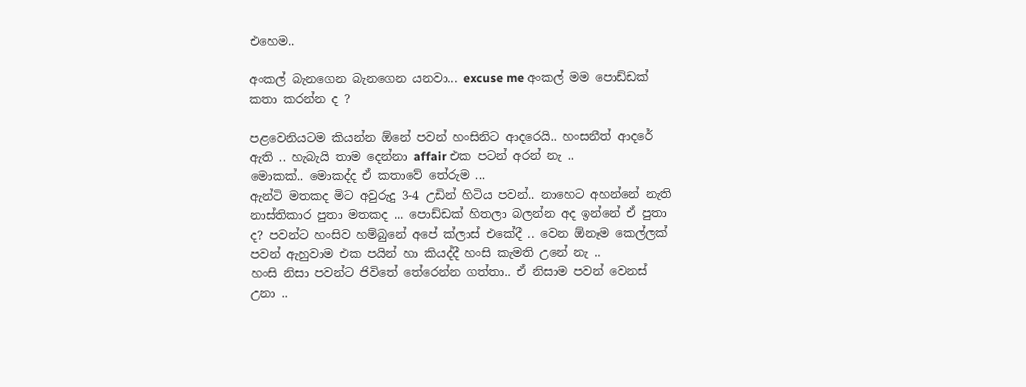එහෙම..

අංකල් බැනගෙන බැනගෙන යනවා... excuse me අංකල් මම පොඩ්ඩක් කතා කරන්න ද ?

පළවෙනියටම කියන්න ඕනේ පවන් හංසිනිට ආදරෙයි.. හංසනීත් ආදරේ ඇති .. හැබැයි තාම දෙන්නා affair එක පටන් අරන් නැ ..
මොකක්.. මොකද්ද ඒ කතාවේ තේරුම ...
ඇන්ටි මතකද මිට අවුරුදු 3-4 උඩින් හිටිය පවන්.. නාහෙට අහන්නේ නැති නාස්තිකාර පුතා මතකද ... පොඩ්ඩක් හිතලා බලන්න අද ඉන්නේ ඒ පුතා ද? පවන්ට හංසිව හම්බුනේ අපේ ක්ලාස් එකේදී .. වෙන ඕනෑම කෙල්ලක් පවන් ඇහුවාම එක පයින් හා කියද්දී හංසි කැමති උනේ නැ ..
හංසි නිසා පවන්ට ජිවිතේ තේරෙන්න ගත්තා.. ඒ නිසාම පවන් වෙනස් උනා ..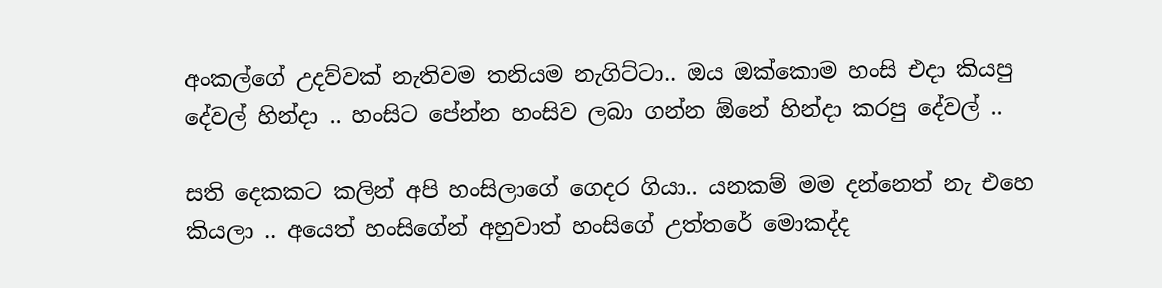අංකල්ගේ උදව්වක් නැතිවම තනියම නැගිට්ටා.. ඔය ඔක්කොම හංසි එදා කියපු දේවල් හින්දා .. හංසිට පේන්න හංසිව ලබා ගන්න ඕනේ හින්දා කරපු දේවල් ..

සති දෙකකට කලින් අපි හංසිලාගේ ගෙදර ගියා.. යනකම් මම දන්නෙත් නැ එහෙ කියලා .. අයෙත් හංසිගේන් අහුවාත් හංසිගේ උත්තරේ මොකද්ද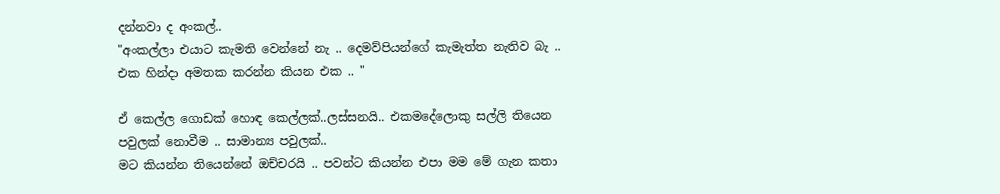දන්නවා ද අංකල්..
"අංකල්ලා එයාට කැමති වෙන්නේ නැ .. දෙමව්පියන්ගේ කැමැත්ත නැතිව බැ .. එක හින්දා අමතක කරන්න කියන එක .. "

ඒ කෙල්ල ගොඩක් හොඳ කෙල්ලක්..ලස්සනයි.. එකමදේලොකු සල්ලි තියෙන පවුලක් නොවීම .. සාමාන්‍ය පවුලක්..
මට කියන්න තියෙන්නේ ඔච්චරයි .. පවන්ට කියන්න එපා මම මේ ගැන කතා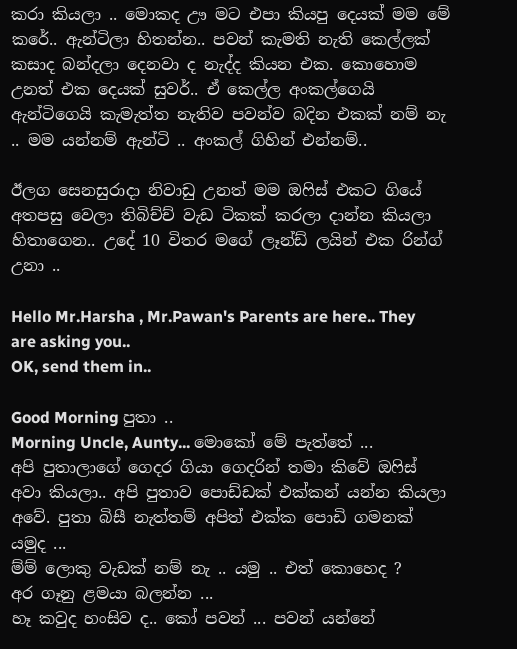කරා කියලා .. මොකද ඌ මට එපා කියපු දෙයක් මම මේ කරේ.. ඇන්ටිලා හිතන්න.. පවන් කැමති නැති කෙල්ලක් කසාද බන්දලා දෙනවා ද නැද්ද කියන එක. කොහොම උනත් එක දෙයක් සුවර්.. ඒ කෙල්ල අංකල්ගෙයි ඇන්ටිගෙයි කැමැත්ත නැතිව පවන්ව බදින එකක් නම් නැ .. මම යන්නම් ඇන්ටි .. අංකල් ගිහින් එන්නම්..

ඊලග සෙනසුරාදා නිවාඩු උනත් මම ඔෆිස් එකට ගියේ අතපසු වෙලා තිබිච්ච් වැඩ ටිකක් කරලා දාන්න කියලා හිතාගෙන.. උදේ 10 විතර මගේ ලෑන්ඩ් ලයින් එක රින්ග් උනා ..

Hello Mr.Harsha , Mr.Pawan's Parents are here.. They are asking you..
OK, send them in..

Good Morning පුතා ..
Morning Uncle, Aunty... මොකෝ මේ පැත්තේ ...
අපි පුතාලාගේ ගෙදර ගියා ගෙදරින් තමා කිවේ ඔෆිස් අවා කියලා.. අපි පුතාව පොඩ්ඩක් එක්කන් යන්න කියලා අවේ. පුතා බිසී නැත්තම් අපිත් එක්ක පොඩි ගමනක් යමුද ...
ම්ම් ලොකු වැඩක් නම් නැ .. යමු .. එත් කොහෙද ?
අර ගෑනු ළමයා බලන්න ...
හෑ කවුද හංසිව ද.. කෝ පවන් ... පවන් යන්නේ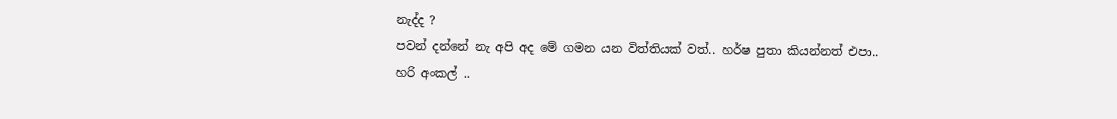නැද්ද ?
පවන් දන්නේ නැ අපි අද මේ ගමන යන විත්තියක් වත්.. හර්ෂ පුතා කියන්නත් එපා..
හරි අංකල් ..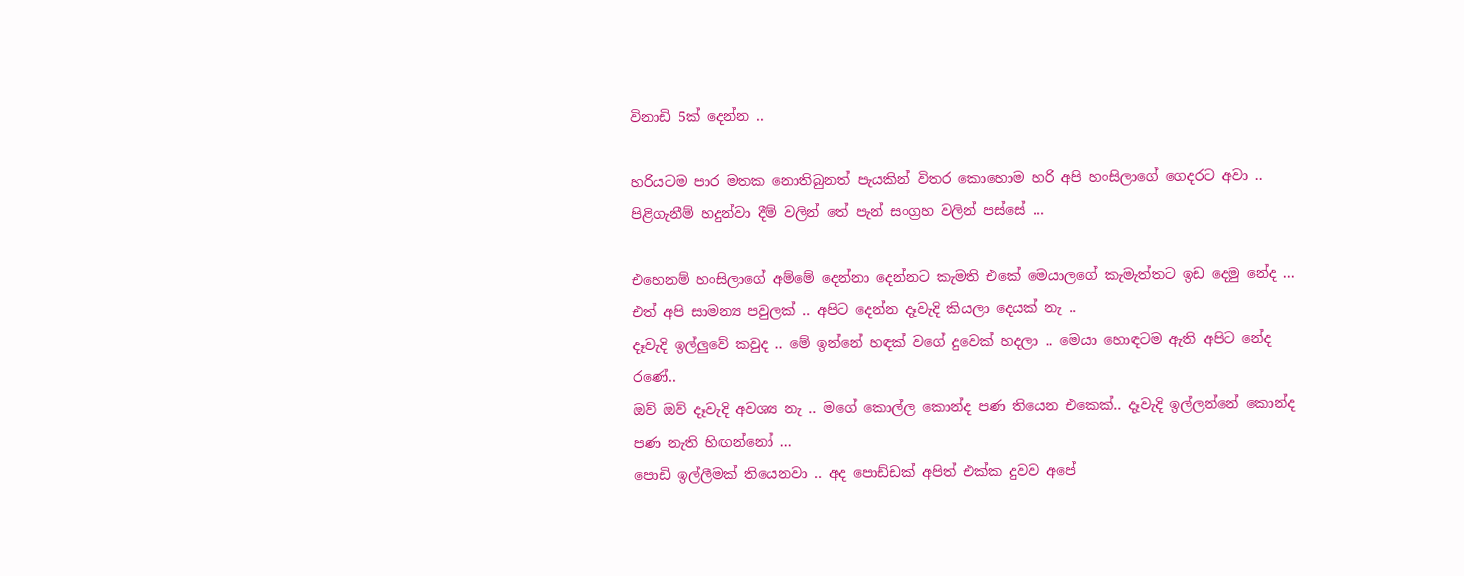විනාඩි 5ක් දෙන්න ..

හරියටම පාර මතක නොතිබුනත් පැයකින් විතර කොහොම හරි අපි හංසිලාගේ ගෙදරට අවා ..
පිළිගැනීම් හදුන්වා දීම් වලින් තේ පැන් සංග්‍රහ වලින් පස්සේ ...

එහෙනම් හංසිලාගේ අම්මේ දෙන්නා දෙන්නට කැමති එකේ මෙයාලගේ කැමැත්තට ඉඩ දෙමු නේද ...
එත් අපි සාමන්‍ය පවුලක් .. අපිට දෙන්න දෑවැදි කියලා දෙයක් නැ ..
දෑවැදි ඉල්ලුවේ කවුද .. මේ ඉන්නේ හඳක් වගේ දුවෙක් හදලා .. මෙයා හොඳටම ඇති අපිට නේද රණේ..
ඔව් ඔව් දෑවැදි අවශ්‍ය නැ .. මගේ කොල්ල කොන්ද පණ තියෙන එකෙක්.. දෑවැදි ඉල්ලන්නේ කොන්ද පණ නැති හිඟන්නෝ ...
පොඩි ඉල්ලීමක් තියෙනවා .. අද පොඩ්ඩක් අපිත් එක්ක දුවව අපේ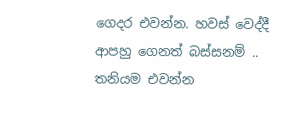ගෙදර එවන්න. හවස් වෙද්දී ආපහු ගෙනත් බස්සනම් .. තනියම එවන්න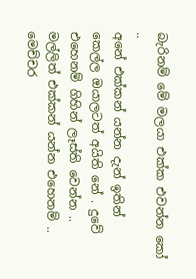බැරිනම් මේ මලයා එක්ක එවන්න කෝ ..
අනේ එක්කන් යන්න දැන් ඉතින් කෙල්ල ඔයාලටත් අයිති නේ . දුවේ එහෙනම් ගිහින් ලෑස්ති වෙන්න .. මල්ලිත් එක්කන් යන්න එහෙනම් ..
මෙච්චර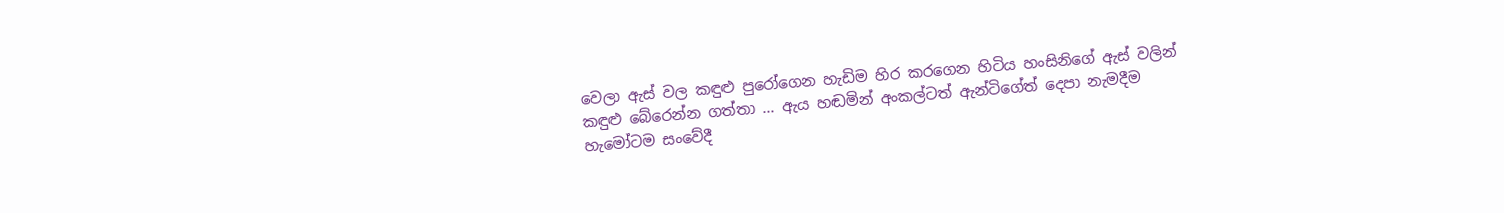වෙලා ඇස් වල කඳුළු පුරෝගෙන හැඩිම හිර කරගෙන හිටිය හංසිනිගේ ඇස් වලින් කඳුළු බේරෙන්න ගත්තා ... ඇය හඬමින් අංකල්ටත් ඇන්ටිගේත් දෙපා නැමදීම හැමෝටම සංවේදී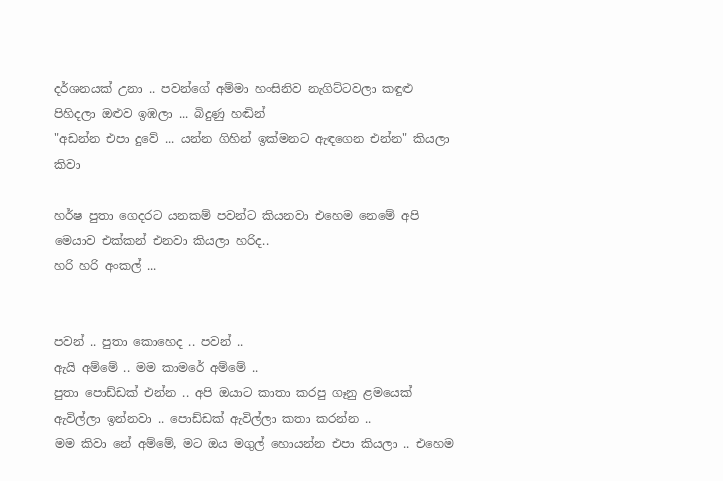දර්ශනයක් උනා .. පවන්ගේ අම්මා හංසිනිව නැගිට්ටවලා කඳුළු පිහිදලා ඔළුව ඉඹලා ... බිදුණු හඬින්
"අඩන්න එපා දුවේ ... යන්න ගිහින් ඉක්මනට ඇඳගෙන එන්න" කියලා කිවා

හර්ෂ පුතා ගෙදරට යනකම් පවන්ට කියනවා එහෙම නෙමේ අපි මෙයාව එක්කන් එනවා කියලා හරිද..
හරි හරි අංකල් ...


පවන් .. පුතා කොහෙද .. පවන් ..
ඇයි අම්මේ .. මම කාමරේ අම්මේ ..
පුතා පොඩ්ඩක් එන්න .. අපි ඔයාට කාතා කරපු ගෑනු ළමයෙක් ඇවිල්ලා ඉන්නවා .. පොඩ්ඩක් ඇවිල්ලා කතා කරන්න ..
මම කිවා නේ අම්මේ, මට ඔය මගුල් හොයන්න එපා කියලා .. එහෙම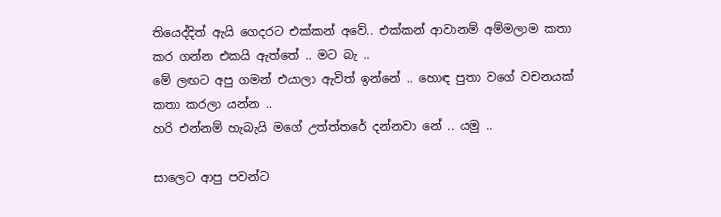තියෙද්දිත් ඇයි ගෙදරට එක්කන් අවේ.. එක්කන් ආවානම් අම්මලාම කතා කර ගන්න එකයි ඇත්තේ .. මට බැ ..
මේ ලඟට අපු ගමන් එයාලා ඇවිත් ඉන්නේ .. හොඳ පුතා වගේ වචනයක් කතා කරලා යන්න ..
හරි එන්නම් හැබැයි මගේ උත්ත්තරේ දන්නවා නේ .. යමු ..

සාලෙට ආපු පවන්ට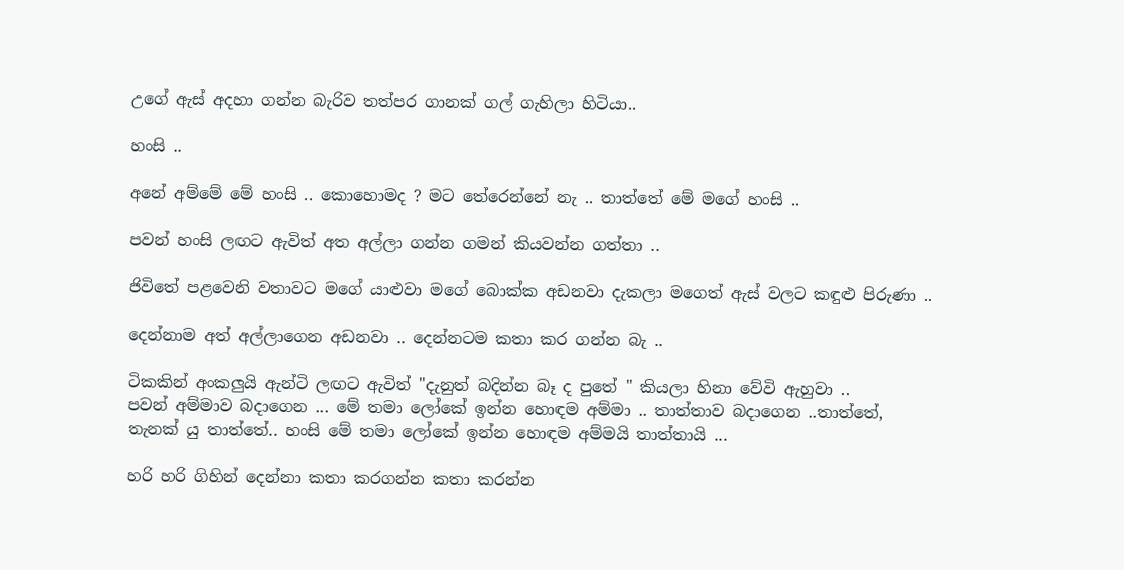උගේ ඇස් අදහා ගන්න බැරිව තත්පර ගානක් ගල් ගැහිලා හිටියා..

හංසි ..

අනේ අම්මේ මේ හංසි .. කොහොමද ? මට තේරෙන්නේ නැ .. තාත්තේ මේ මගේ හංසි ..

පවන් හංසි ලඟට ඇවිත් අත අල්ලා ගන්න ගමන් කියවන්න ගත්තා ..

ජිවිතේ පළවෙනි වතාවට මගේ යාළුවා මගේ බොක්ක අඩනවා දැකලා මගෙත් ඇස් වලට කඳුළු පිරුණා ..

දෙන්නාම අත් අල්ලාගෙන අඩනවා .. දෙන්නටම කතා කර ගන්න බැ ..

ටිකකින් අංකලුයි ඇන්ටි ලඟට ඇවිත් "දැනුත් බදින්න බෑ ද පුතේ " කියලා හිනා වේවි ඇහුවා ..
පවන් අම්මාව බදාගෙන ... මේ තමා ලෝකේ ඉන්න හොඳම අම්මා .. තාත්තාව බදාගෙන ..තාත්තේ, තැනක් යු තාත්තේ.. හංසි මේ තමා ලෝකේ ඉන්න හොඳම අම්මයි තාත්තායි ...

හරි හරි ගිහින් දෙන්නා කතා කරගන්න කතා කරන්න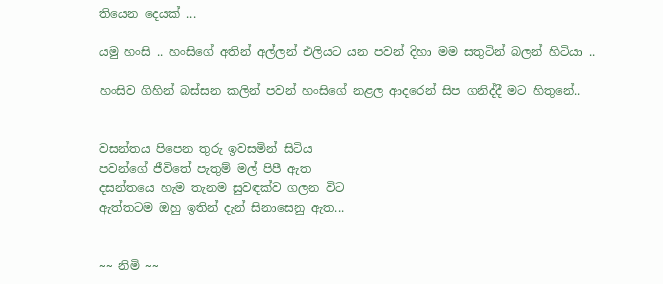තියෙන දෙයක් ...

යමු හංසි .. හංසිගේ අතින් අල්ලන් එලියට යන පවන් දිහා මම සතුටින් බලන් හිටියා ..

හංසිව ගිහින් බස්සන කලින් පවන් හංසිගේ නළල ආදරෙන් සිප ගනිද්දී මට හිතුනේ..


වසන්තය පිපෙන තුරු ඉවසමින් සිටිය
පවන්ගේ ජීවිතේ පැතුම් මල් පිපී ඇත
දසන්තයෙ හැම තැනම සුවඳක්ව ගලන විට
ඇත්තටම ඔහු ඉතින් දැන් සිනාසෙනු ඇත...


~~ නිමි ~~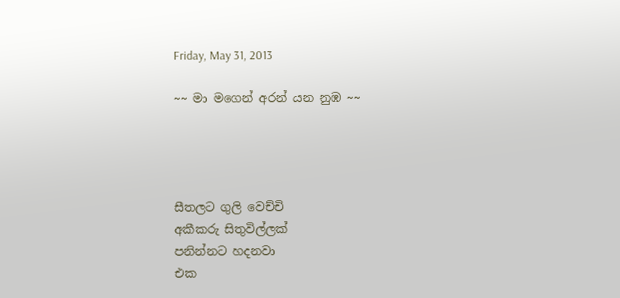Friday, May 31, 2013

~~ මා මගෙන් අරන් යන නුඹ ~~




සීතලට ගුලි වෙච්චි
අකීකරු සිතුවිල්ලක්
පනින්නට හදනවා
එක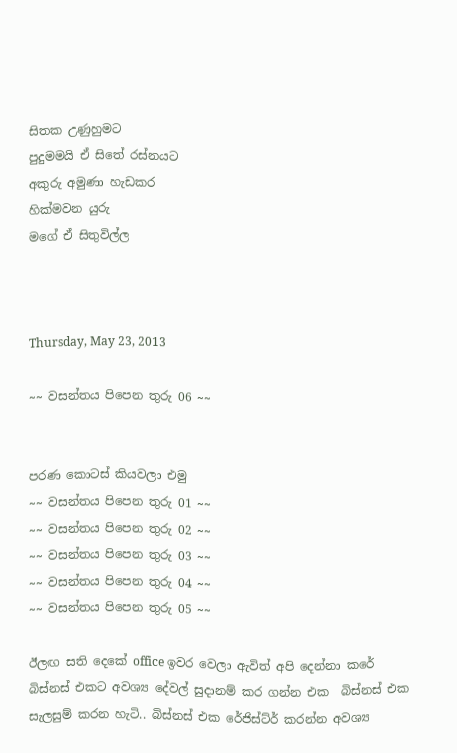සිතක උණුහුමට
පුදුමමයි ඒ සිතේ රස්නයට
අකුරු අමුණා හැඩකර
හික්මවන යුරු
මගේ ඒ සිතුවිල්ල



Thursday, May 23, 2013

~~ වසන්තය පිපෙන තුරු 06 ~~


පරණ කොටස් කියවලා එමු
~~ වසන්තය පිපෙන තුරු 01 ~~
~~ වසන්තය පිපෙන තුරු 02 ~~
~~ වසන්තය පිපෙන තුරු 03 ~~
~~ වසන්තය පිපෙන තුරු 04 ~~
~~ වසන්තය පිපෙන තුරු 05 ~~

ඊලඟ සති දෙකේ office ඉවර වෙලා ඇවිත් අපි දෙන්නා කරේ බිස්නස් එකට අවශ්‍ය දේවල් සුදානම් කර ගන්න එක  බිස්නස් එක සැලසුම් කරන හැටි.. බිස්නස් එක රේජිස්ට්ර් කරන්න අවශ්‍ය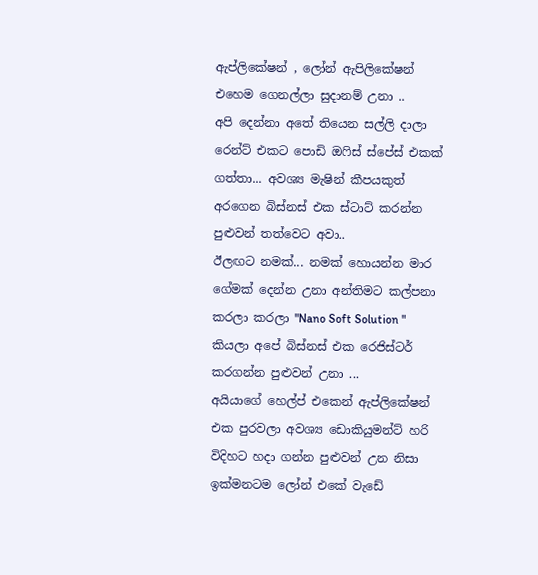ඇප්ලිකේෂන් , ලෝන් ඇපිලිකේෂන් එහෙම ගෙනල්ලා සුදානම් උනා ..
අපි දෙන්නා අතේ තියෙන සල්ලි දාලා රෙන්ට් එකට පොඩි ඔෆිස් ස්පේස් එකක් ගත්තා... අවශ්‍ය මැෂින් කීපයකුත් අරගෙන බිස්නස් එක ස්ටාට් කරන්න පුළුවන් තත්වෙට අවා..
ඊලඟට නමක්... නමක් හොයන්න මාර ගේමක් දෙන්න උනා අන්තිමට කල්පනා කරලා කරලා "Nano Soft Solution " කියලා අපේ බිස්නස් එක රෙජිස්ටර් කරගන්න පුළුවන් උනා ...
අයියාගේ හෙල්ප් එකෙන් ඇප්ලිකේෂන් එක පුරවලා අවශ්‍ය ඩොකියුමන්ට් හරි විදිහට හදා ගන්න පුළුවන් උන නිසා ඉක්මනටම ලෝන් එකේ වැඩේ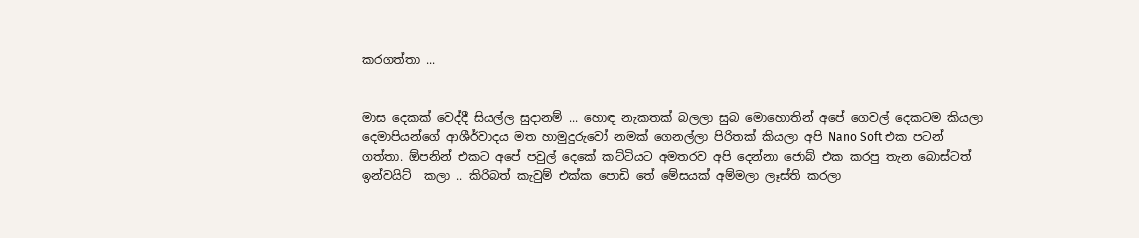කරගත්තා ...


මාස දෙකක් වෙද්දී සියල්ල සුදානම් ... හොඳ නැකතක් බලලා සුබ මොහොතින් අපේ ගෙවල් දෙකටම කියලා   දෙමාපියන්ගේ ආශීර්වාදය මත හාමුදුරුවෝ නමක් ගෙනල්ලා පිරිතක් කියලා අපි Nano Soft එක පටන් ගත්තා. ඕපනින් එකට අපේ පවුල් දෙකේ කට්ටියට අමතරව අපි දෙන්නා ජොබ් එක කරපු තැන බොස්ටත් ඉන්වයිට්  කලා .. කිරිබත් කැවුම් එක්ක පොඩි තේ මේසයක් අම්මලා ලෑස්ති කරලා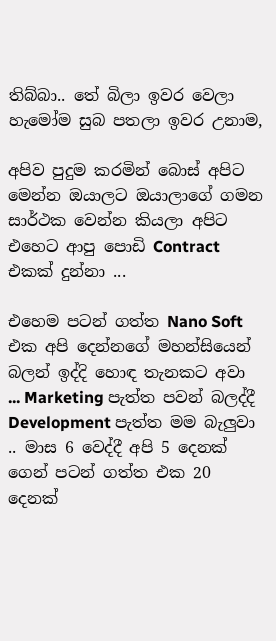තිබ්බා.. තේ බිලා ඉවර වෙලා හැමෝම සුබ පතලා ඉවර උනාම,

අපිව පුදුම කරමින් බොස් අපිට මෙන්න ඔයාලට ඔයාලාගේ ගමන සාර්ථක වෙන්න කියලා අපිට එහෙට ආපු පොඩි Contract එකක් දුන්නා ...

එහෙම පටන් ගත්ත Nano Soft එක අපි දෙන්නගේ මහන්සියෙන් බලන් ඉද්දි හොඳ තැනකට අවා ... Marketing පැත්ත පවන් බලද්දී Development පැත්ත මම බැලුවා .. මාස 6 වෙද්දී අපි 5 දෙනක් ගෙන් පටන් ගත්ත එක 20 දෙනක්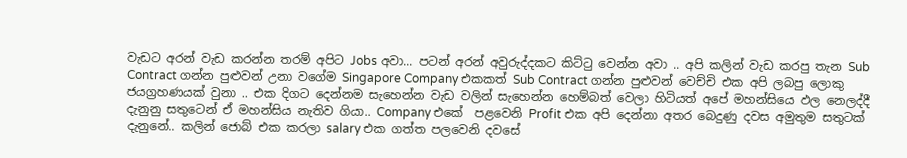වැඩට අරන් වැඩ කරන්න තරම් අපිට Jobs අවා... පටන් අරන් අවුරුද්දකට කිට්ටු වෙන්න අවා .. අපි කලින් වැඩ කරපු තැන Sub Contract ගන්න පුළුවන් උනා වගේම Singapore Company එකකත් Sub Contract ගන්න පුළුවන් වෙච්චි එක අපි ලබපු ලොකු ජයග්‍රහණයක් වුනා .. එක දිගට දෙන්නම සැහෙන්න වැඩ වලින් සැහෙන්න හෙම්බත් වෙලා හිටියත් අපේ මහන්සියෙ ඵල නෙලද්දී දැනුනු සතුටෙන් ඒ මහන්සිය නැතිව ගියා.. Company එකේ  පළවෙනි Profit එක අපි දෙන්නා අතර බෙදුණු දවස අමුතුම සතුටක් දැනුනේ.. කලින් ජොබ් එක කරලා salary එක ගත්ත පලවෙනි දවසේ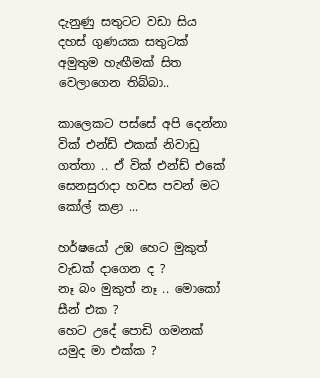දැනුණු සතුටට වඩා සිය දහස් ගුණයක සතුටක් අමුතුම හැඟීමක් සිත වෙලාගෙන තිබ්බා..

කාලෙකට පස්සේ අපි දෙන්නා වික් එන්ඩ් එකක් නිවාඩු ගත්තා .. ඒ වික් එන්ඩ් එකේ සෙනසුරාදා හවස පවන් මට කෝල් කළා ...

හර්ෂයෝ උඹ හෙට මුකුත් වැඩක් දාගෙන ද ?
නෑ බං මුකුත් නෑ .. මොකෝ සීන් එක ?
හෙට උදේ පොඩි ගමනක් යමුද මා එක්ක ?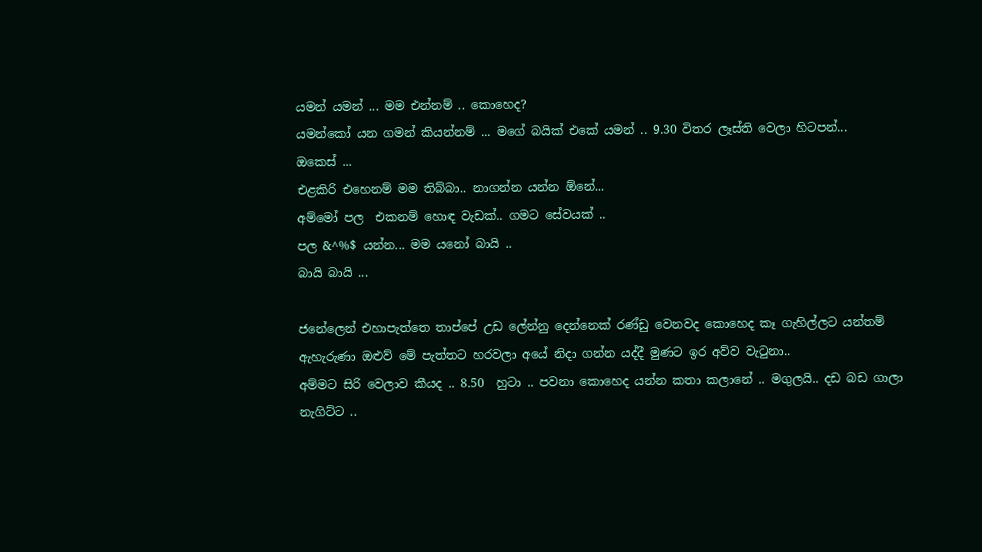යමන් යමන් ... මම එන්නම් .. කොහෙද?
යමන්කෝ යන ගමන් කියන්නම් ... මගේ බයික් එකේ යමන් .. 9.30 විතර ලෑස්ති වෙලා හිටපන්...
ඔකෙස් ...
එළකිරි එහෙනම් මම තිබ්බා.. නාගන්න යන්න ඕනේ...
අම්මෝ පල  එකනම් හොඳ වැඩක්.. ගමට සේවයක් ..
පල &^%$ යන්න... මම යනෝ බායි ..
බායි බායි ...

ජනේලෙන් එහාපැත්තෙ තාප්පේ උඩ ලේන්නු දෙන්නෙක් රණ්ඩු වෙනවද කොහෙද කෑ ගැහිල්ලට යන්තම් ඇහැරුණා ඔළුව් මේ පැත්තට හරවලා අයේ නිදා ගන්න යද්දී මුණට ඉර අව්ව වැටුනා..
අම්මට සිරි වෙලාව කීයද .. 8.50  හුටා .. පවනා කොහෙද යන්න කතා කලානේ .. මගුලයි.. දඩ බඩ ගාලා නැගිට්ට ..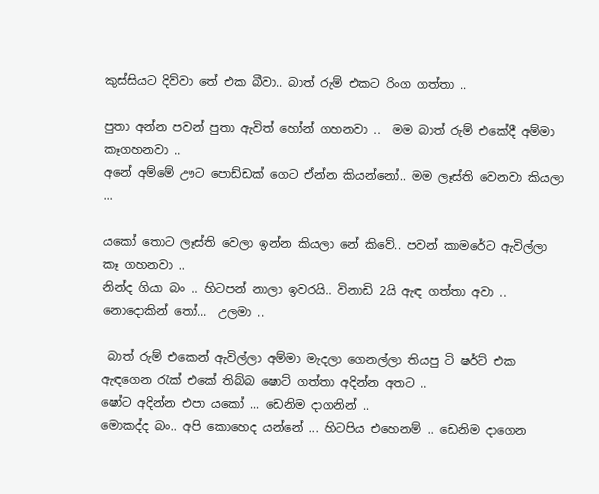කුස්සියට දිව්වා තේ එක බීවා.. බාත් රුම් එකට රිංග ගත්තා ..

පුතා අන්න පවන් පුතා ඇවිත් හෝන් ගහනවා ..  මම බාත් රුම් එකේදී අම්මා කෑගහනවා ..
අනේ අම්මේ ඌට පොඩ්ඩක් ගෙට ඒන්න කියන්නෝ.. මම ලෑස්ති වෙනවා කියලා ...

යකෝ තොට ලෑස්ති වෙලා ඉන්න කියලා නේ කිවේ.. පවන් කාමරේට ඇවිල්ලා කෑ ගහනවා ..
නින්ද ගියා බං .. හිටපන් නාලා ඉවරයි.. විනාඩි 2යි ඇඳ ගත්තා අවා ..
නොදොකින් තෝ...  උලමා ..

 බාත් රුම් එකෙන් ඇවිල්ලා අම්මා මැදලා ගෙනල්ලා තියපු ටි ෂර්ට් එක ඇඳගෙන රැක් එකේ තිබ්බ ෂොට් ගත්තා අදින්න අතට ..
ෂෝට අදින්න එපා යකෝ ... ඩෙනිම දාගනින් ..
මොකද්ද බං.. අපි කොහෙද යන්නේ ... හිටපිය එහෙනම් .. ඩෙනිම දාගෙන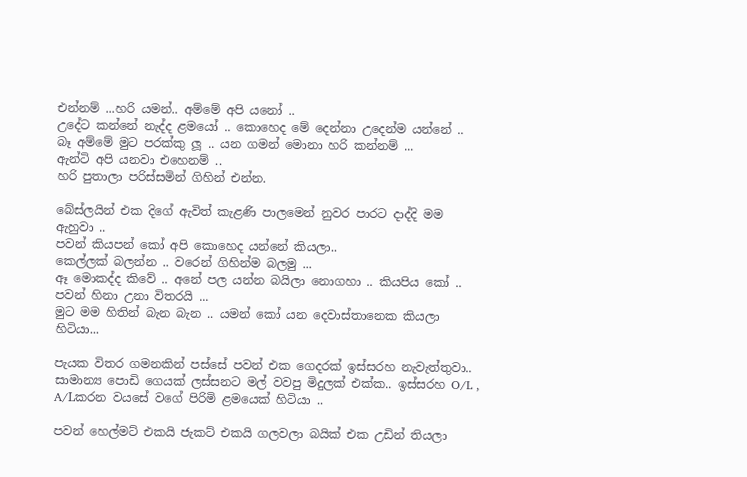එන්නම් ...හරි යමන්.. අම්මේ අපි යනෝ ..
උදේට කන්නේ නැද්ද ළමයෝ .. කොහෙද මේ දෙන්නා උදෙන්ම යන්නේ ..
බෑ අම්මේ මුට පරක්කු ලූ .. යන ගමන් මොනා හරි කන්නම් ...
ඇන්ටි අපි යනවා එහෙනම් ..
හරි පුතාලා පරිස්සමින් ගිහින් එන්න.

බේස්ලයින් එක දිගේ ඇවිත් කැළණි පාලමෙන් නුවර පාරට දාද්දි මම ඇහුවා ..
පවන් කියපන් කෝ අපි කොහෙද යන්නේ කියලා..
කෙල්ලක් බලන්න .. වරෙන් ගිහින්ම බලමු ...
ඈ මොකද්ද කිවේ .. අනේ පල යන්න බයිලා නොගහා .. කියපිය කෝ ..
පවන් හිනා උනා විතරයි ...
මුට මම හිතින් බැන බැන .. යමන් කෝ යන දෙවාස්තානෙක කියලා හිටියා...

පැයක විතර ගමනකින් පස්සේ පවන් එක ගෙදරක් ඉස්සරහ නැවැත්තුවා.. සාමාන්‍ය පොඩි ගෙයක් ලස්සනට මල් වවපු මිදුලක් එක්ක.. ඉස්සරහ O/L , A/Lකරන වයසේ වගේ පිරිමි ළමයෙක් හිටියා ..

පවන් හෙල්මට් එකයි ජැකට් එකයි ගලවලා බයික් එක උඩින් තියලා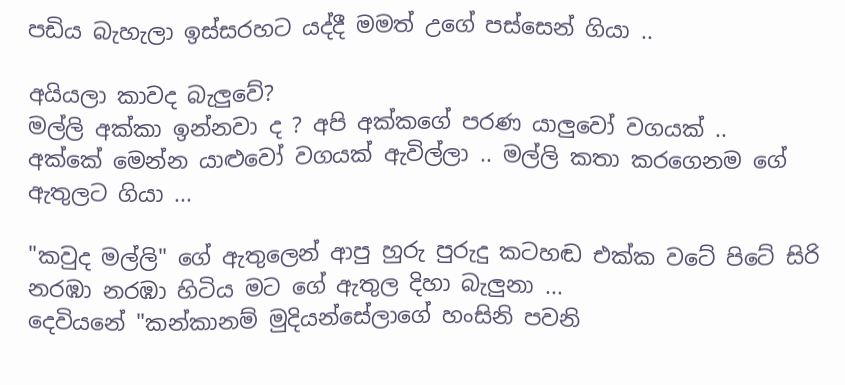පඩිය බැහැලා ඉස්සරහට යද්දී මමත් උගේ පස්සෙන් ගියා ..

අයියලා කාවද බැලුවේ?
මල්ලි අක්කා ඉන්නවා ද ? අපි අක්කගේ පරණ යාලුවෝ වගයක් ..
අක්කේ මෙන්න යාළුවෝ වගයක් ඇවිල්ලා .. මල්ලි කතා කරගෙනම ගේ ඇතුලට ගියා ...

"කවුද මල්ලි" ගේ ඇතුලෙන් ආපු හුරු පුරුදු කටහඬ එක්ක වටේ පිටේ සිරි නරඹා නරඹා හිටිය මට ගේ ඇතුල දිහා බැලුනා ...
දෙවියනේ "කන්කානම් මුදියන්සේලාගේ හංසිනි පවනි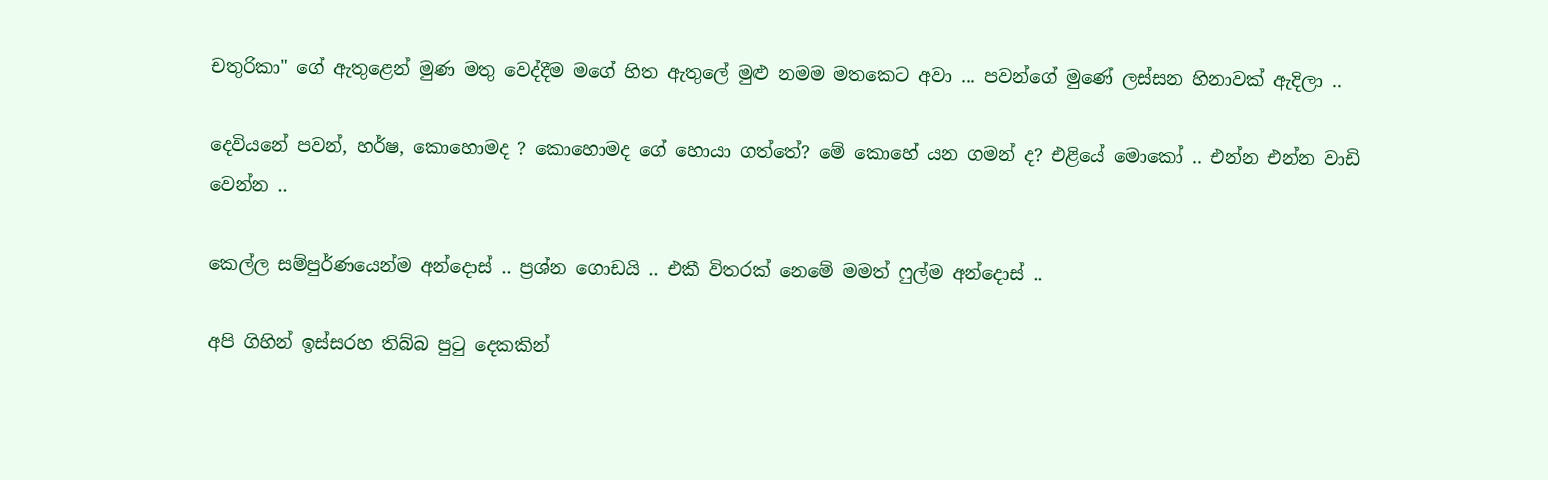චතුරිකා" ගේ ඇතුළෙන් මුණ මතු වෙද්දීම මගේ හිත ඇතුලේ මුළු නමම මතකෙට අවා ... පවන්ගේ මුණේ ලස්සන හිනාවක් ඇදිලා ..

දෙවියනේ පවන්, හර්ෂ, කොහොමද ? කොහොමද ගේ හොයා ගත්තේ? මේ කොහේ යන ගමන් ද? එළියේ මොකෝ .. එන්න එන්න වාඩි වෙන්න ..

කෙල්ල සම්පුර්ණයෙන්ම අන්දොස් .. ප්‍රශ්න ගොඩයි .. එකී විතරක් නෙමේ මමත් ෆුල්ම අන්දොස් ..

අපි ගිහින් ඉස්සරහ තිබ්බ පුටු දෙකකින්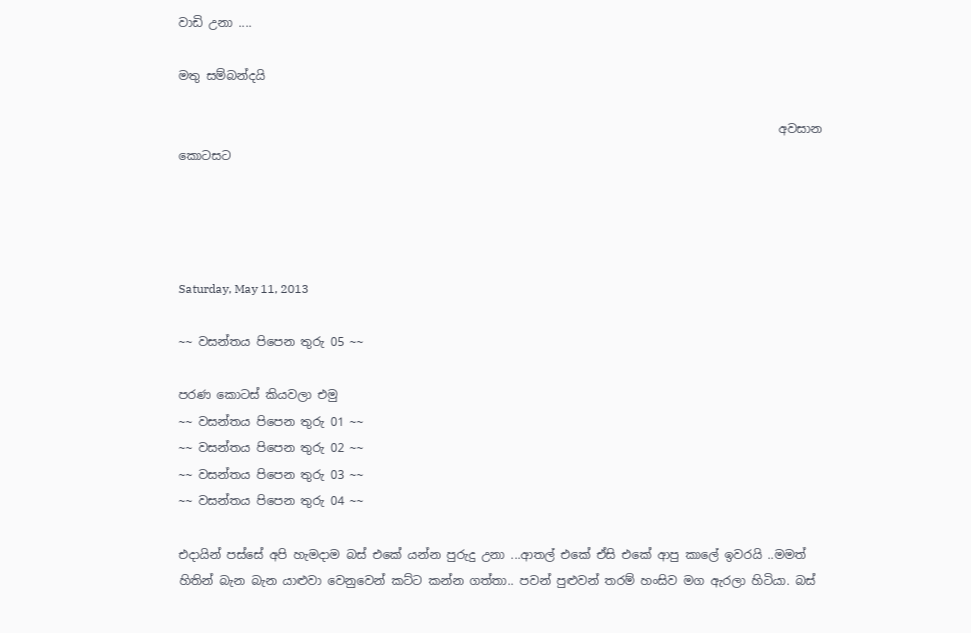වාඩි උනා ....

මතු සම්බන්දයි

                                                                                                    අවසාන කොටසට




Saturday, May 11, 2013

~~ වසන්තය පිපෙන තුරු 05 ~~

පරණ කොටස් කියවලා එමු
~~ වසන්තය පිපෙන තුරු 01 ~~
~~ වසන්තය පිපෙන තුරු 02 ~~
~~ වසන්තය පිපෙන තුරු 03 ~~
~~ වසන්තය පිපෙන තුරු 04 ~~

එදායින් පස්සේ අපි හැමදාම බස් එකේ යන්න පුරුදු උනා ...ආතල් එකේ ඒසි එකේ ආපු කාලේ ඉවරයි ..මමත් හිතින් බැන බැන යාළුවා වෙනුවෙන් කට්ට කන්න ගත්තා.. පවන් පුළුවන් තරම් හංසිව මග ඇරලා හිටියා. බස්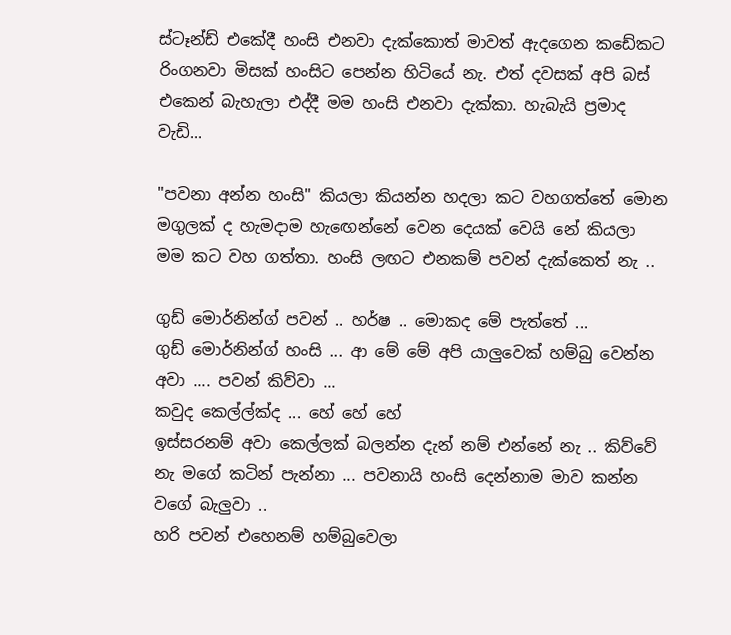ස්ටෑන්ඩ් එකේදී හංසි එනවා දැක්කොත් මාවත් ඇදගෙන කඩේකට රිංගනවා මිසක් හංසිට පෙන්න හිටියේ නැ. එත් දවසක් අපි බස් එකෙන් බැහැලා එද්දී මම හංසි එනවා දැක්කා. හැබැයි ප්‍රමාද වැඩි...

"පවනා අන්න හංසි" කියලා කියන්න හදලා කට වහගත්තේ මොන මගුලක් ද හැමදාම හැඟෙන්නේ වෙන දෙයක් වෙයි නේ කියලා මම කට වහ ගත්තා. හංසි ලඟට එනකම් පවන් දැක්කෙත් නැ ..

ගුඩ් මොර්නින්ග් පවන් .. හර්ෂ .. මොකද මේ පැත්තේ ...
ගුඩ් මොර්නින්ග් හංසි ... ආ මේ මේ අපි යාලුවෙක් හම්බු වෙන්න අවා .... පවන් කිව්වා ...
කවුද කෙල්ල්ක්ද ... හේ හේ හේ
ඉස්සරනම් අවා කෙල්ලක් බලන්න දැන් නම් එන්නේ නැ .. කිව්වේ නැ මගේ කටින් පැන්නා ... පවනායි හංසි දෙන්නාම මාව කන්න වගේ බැලුවා ..
හරි පවන් එහෙනම් හම්බුවෙලා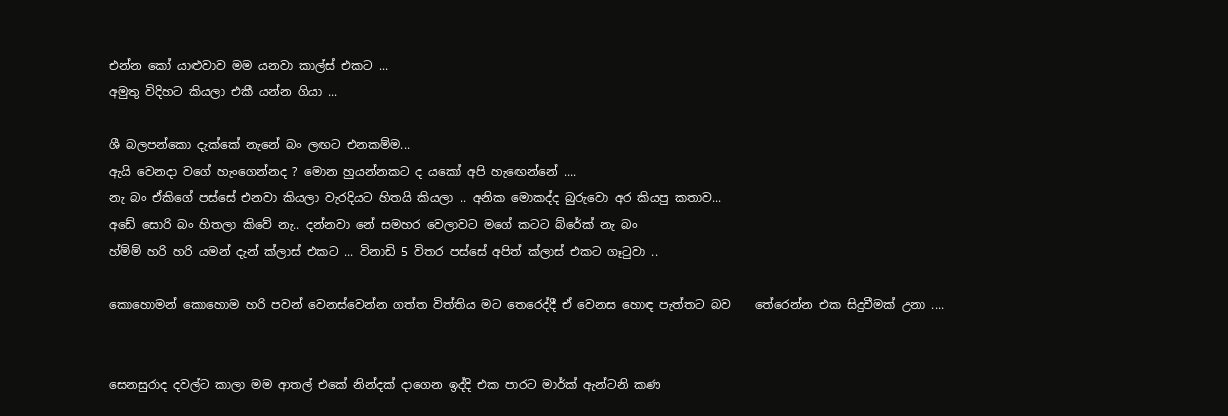එන්න කෝ යාළුවාව මම යනවා කාල්ස් එකට ...
අමුතු විදිහට කියලා එකී යන්න ගියා ...

ශී බලපන්කො දැක්කේ නැනේ බං ලඟට එනකම්ම...
ඇයි වෙනදා වගේ හැංගෙන්නද ? මොන හුයන්නකට ද යකෝ අපි හැඟෙන්නේ ....
නැ බං ඒකිගේ පස්සේ එනවා කියලා වැරදියට හිතයි කියලා .. අනික මොකද්ද බුරුවො අර කියපු කතාව...
අඩේ සොරි බං හිතලා කිවේ නැ.. දන්නවා නේ සමහර වෙලාවට මගේ කටට බ්රේක් නැ බං
හ්ම්ම් හරි හරි යමන් දැන් ක්ලාස් එකට ... විනාඩි 5 විතර පස්සේ අපිත් ක්ලාස් එකට ගෑටුවා ..

කොහොමන් කොහොම හරි පවන් වෙනස්වෙන්න ගත්ත විත්තිය මට තෙරෙද්දී ඒ වෙනස හොඳ පැත්තට බව    තේරෙන්න එක සිදුවීමක් උනා ....


සෙනසුරාද දවල්ට කාලා මම ආතල් එකේ නින්දක් දාගෙන ඉද්දි එක පාරට මාර්ක් ඇන්ටනි කණ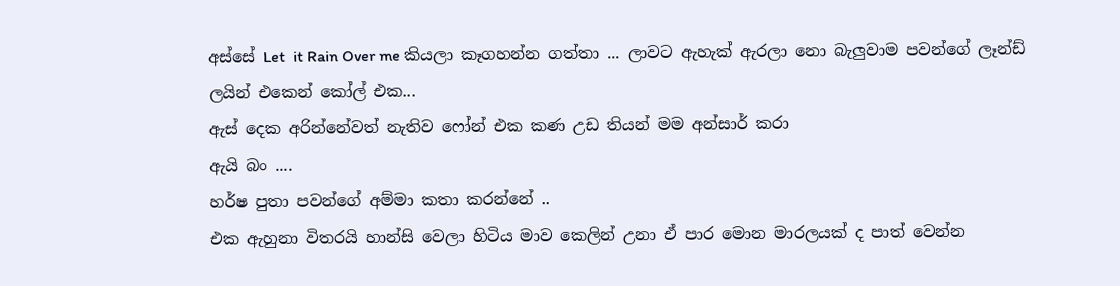අස්සේ Let  it Rain Over me කියලා කෑගහන්න ගත්තා ... ලාවට ඇහැක් ඇරලා නො බැලුවාම පවන්ගේ ලෑන්ඩ් ලයින් එකෙන් කෝල් එක...
ඇස් දෙක අරින්නේවත් නැතිව ෆෝන් එක කණ උඩ තියන් මම අන්සාර් කරා
ඇයි බං ....
හර්ෂ පුතා පවන්ගේ අම්මා කතා කරන්නේ ..
එක ඇහුනා විතරයි හාන්සි වෙලා හිටිය මාව කෙලින් උනා ඒ පාර මොන මාරලයක් ද පාත් වෙන්න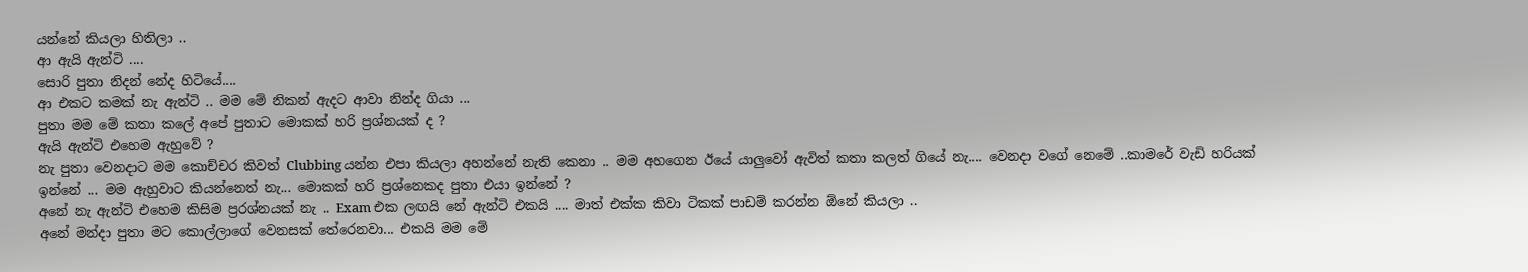යන්නේ කියලා හිතිලා ..
ආ ඇයි ඇන්ටි ....
සොරි පුතා නිදන් නේද හිටියේ....
ආ එකට කමක් නැ ඇන්ටි .. මම මේ නිකන් ඇදට ආවා නින්ද ගියා ...
පුතා මම මේ කතා කලේ අපේ පුතාට මොකක් හරි ප්‍රශ්නයක් ද ?
ඇයි ඇන්ටි එහෙම ඇහුවේ ?
නැ පුතා වෙනදාට මම කොච්චර කිවත් Clubbing යන්න එපා කියලා අහන්නේ නැති කෙනා .. මම අහගෙන ඊයේ යාලුවෝ ඇවිත් කතා කලත් ගියේ නැ.... වෙනදා වගේ නෙමේ ..කාමරේ වැඩි හරියක් ඉන්නේ ... මම ඇහුවාට කියන්නෙත් නැ... මොකක් හරි ප්‍රශ්නෙකද පුතා එයා ඉන්නේ ?
අනේ නැ ඇන්ටි එහෙම කිසිම ප්‍රරශ්නයක් නැ .. Exam එක ලඟයි නේ ඇන්ටි එකයි .... මාත් එක්ක කිවා ටිකක් පාඩම් කරන්න ඕනේ කියලා ..
අනේ මන්දා පුතා මට කොල්ලාගේ වෙනසක් තේරෙනවා... එකයි මම මේ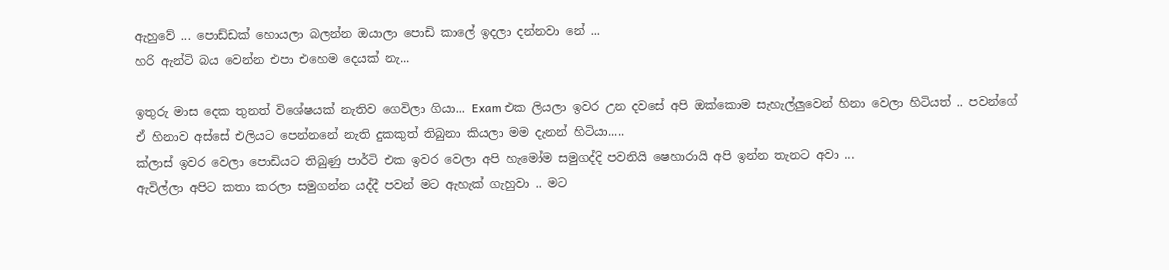ඇහුවේ ... පොඩ්ඩක් හොයලා බලන්න ඔයාලා පොඩි කාලේ ඉදලා දන්නවා නේ ...
හරි ඇන්ටි බය වෙන්න එපා එහෙම දෙයක් නැ...

ඉතුරු මාස දෙක තුනත් විශේෂයක් නැතිව ගෙවිලා ගියා... Exam එක ලියලා ඉවර උන දවසේ අපි ඔක්කොම සැහැල්ලුවෙන් හිනා වෙලා හිටියත් .. පවන්ගේ ඒ හිනාව අස්සේ එලියට පෙන්නනේ නැති දුකකුත් තිබුනා කියලා මම දැනන් හිටියා.....
ක්ලාස් ඉවර වෙලා පොඩියට තිබුණු පාර්ටි එක ඉවර වෙලා අපි හැමෝම සමුගද්දි පවනියි ෂෙහාරායි අපි ඉන්න තැනට අවා ...
ඇවිල්ලා අපිට කතා කරලා සමුගන්න යද්දී පවන් මට ඇහැක් ගැහුවා .. මට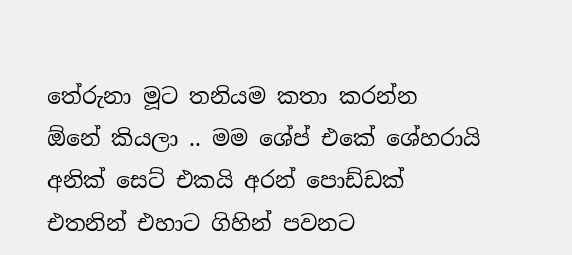තේරුනා මූට තනියම කතා කරන්න ඕනේ කියලා .. මම ශේප් එකේ ශේහරායි අනික් සෙට් එකයි අරන් පොඩ්ඩක් එතනින් එහාට ගිහින් පවනට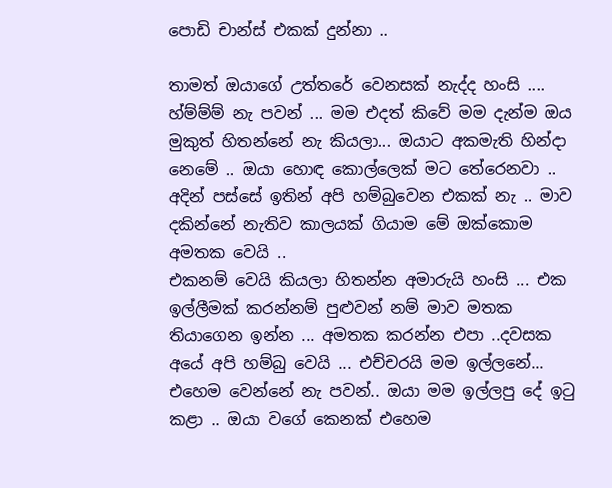පොඩි චාන්ස් එකක් දුන්නා ..

තාමත් ඔයාගේ උත්තරේ වෙනසක් නැද්ද හංසි ....
හ්ම්ම්ම් නැ පවන් ... මම එදත් කිවේ මම දැන්ම ඔය මුකුත් හිතන්නේ නැ කියලා... ඔයාට අකමැති හින්දා නෙමේ .. ඔයා හොඳ කොල්ලෙක් මට තේරෙනවා .. අදින් පස්සේ ඉතින් අපි හම්බුවෙන එකක් නැ .. මාව දකින්නේ නැතිව කාලයක් ගියාම මේ ඔක්කොම අමතක වෙයි ..
එකනම් වෙයි කියලා හිතන්න අමාරුයි හංසි ... එක ඉල්ලීමක් කරන්නම් පුළුවන් නම් මාව මතක තියාගෙන ඉන්න ... අමතක කරන්න එපා ..දවසක අයේ අපි හම්බු වෙයි ... එච්චරයි මම ඉල්ලනේ...
එහෙම වෙන්නේ නැ පවන්.. ඔයා මම ඉල්ලපු දේ ඉටු කළා .. ඔයා වගේ කෙනක් එහෙම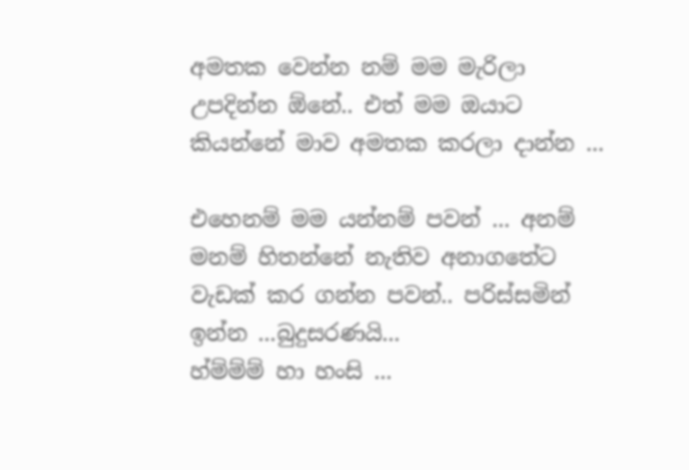අමතක වෙන්න නම් මම මැරිලා උපදින්න ඕනේ.. එත් මම ඔයාට කියන්නේ මාව අමතක කරලා දාන්න ...

එහෙනම් මම යන්නම් පවන් ... අනම් මනම් හිතන්නේ නැතිව අනාගතේට වැඩක් කර ගන්න පවන්.. පරිස්සමින් ඉන්න ...බුදුසරණයි...
හ්ම්ම්ම් හා හංසි ...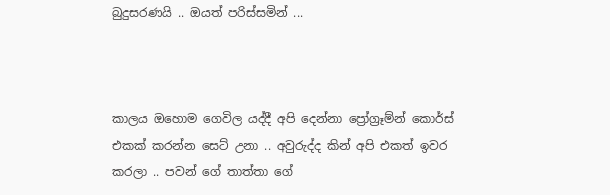බුදුසරණයි .. ඔයත් පරිස්සමින් ...



කාලය ඔහොම ගෙවිල යද්දී අපි දෙන්නා ප්‍රෝග්‍රෑම්න් කොර්ස් එකක් කරන්න සෙට් උනා .. අවුරුද්ද කින් අපි එකත් ඉවර කරලා .. පවන් ගේ තාත්තා ගේ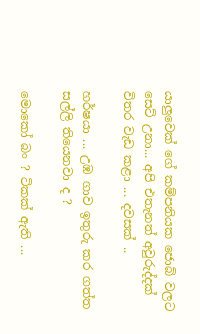යාලුවෙක් ගේ කම්පනියක ජොබ් වලට සෙට් උනා... අපි එතැනත් අවුරුද්දක් විතර වැඩ කළා ... දවසක් ..

හර්ෂයා ... උඹ ගාව ඉතුරු කර ගත්ත සල්ලි තියෙනවා ද ?

මොකෝ බං ? ටිකක් ඇති ...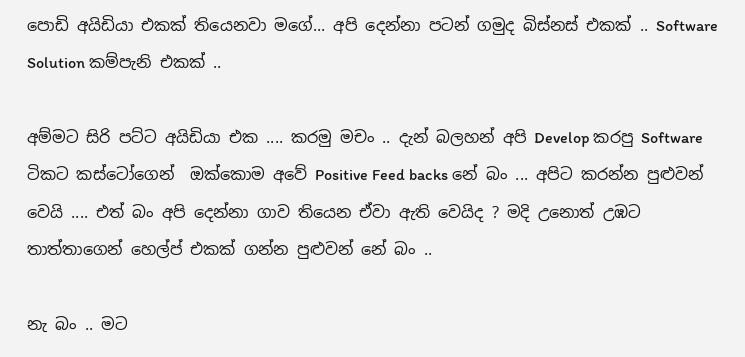පොඩි අයිඩියා එකක් තියෙනවා මගේ... අපි දෙන්නා පටන් ගමුද බිස්නස් එකක් .. Software Solution කම්පැනි එකක් ..

අම්මට සිරි පට්ට අයිඩියා එක .... කරමු මචං .. දැන් බලහන් අපි Develop කරපු Software ටිකට කස්ටෝගෙන්  ඔක්කොම අවේ Positive Feed backs නේ බං ... අපිට කරන්න පුළුවන් වෙයි .... එත් බං අපි දෙන්නා ගාව තියෙන ඒවා ඇති වෙයිද ? මදි උනොත් උඹට තාත්තාගෙන් හෙල්ප් එකක් ගන්න පුළුවන් නේ බං ..

නැ බං .. මට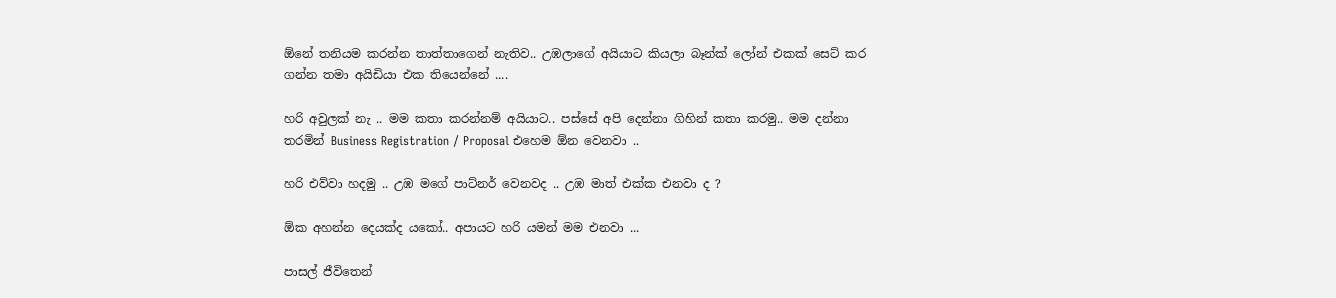ඕනේ තනියම කරන්න තාත්තාගෙන් නැතිව.. උඹලාගේ අයියාට කියලා බෑන්ක් ලෝන් එකක් සෙට් කර ගන්න තමා අයිඩියා එක තියෙන්නේ ....

හරි අවුලක් නැ .. මම කතා කරන්නම් අයියාට.. පස්සේ අපි දෙන්නා ගිහින් කතා කරමු.. මම දන්නා තරමින් Business Registration / Proposal එහෙම ඕන වෙනවා ..

හරි එව්වා හදමු .. උඹ මගේ පාට්නර් වෙනවද .. උඹ මාත් එක්ක එනවා ද ?

ඕක අහන්න දෙයක්ද යකෝ.. අපායට හරි යමන් මම එනවා ...

පාසල් ජීවිතෙන්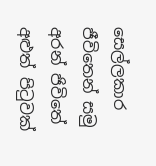සෙල්ලකාර ජීවිතෙන් සමු අරන් ජිවිතේ අළුත් පිටුවක්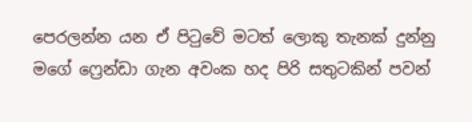පෙරලන්න යන ඒ පිටුවේ මටත් ලොකු තැනක් දුන්නු මගේ ෆ්‍රෙන්ඩා ගැන අවංක හද පිරි සතුටකින් පවන්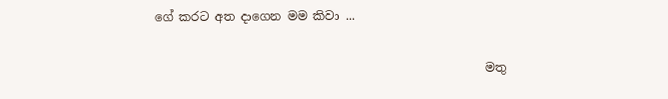ගේ කරට අත දාගෙන මම කිවා ...

                                                       මතු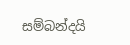සම්බන්දයි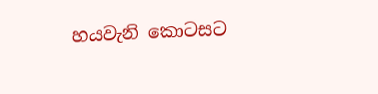හයවැනි කොටසට